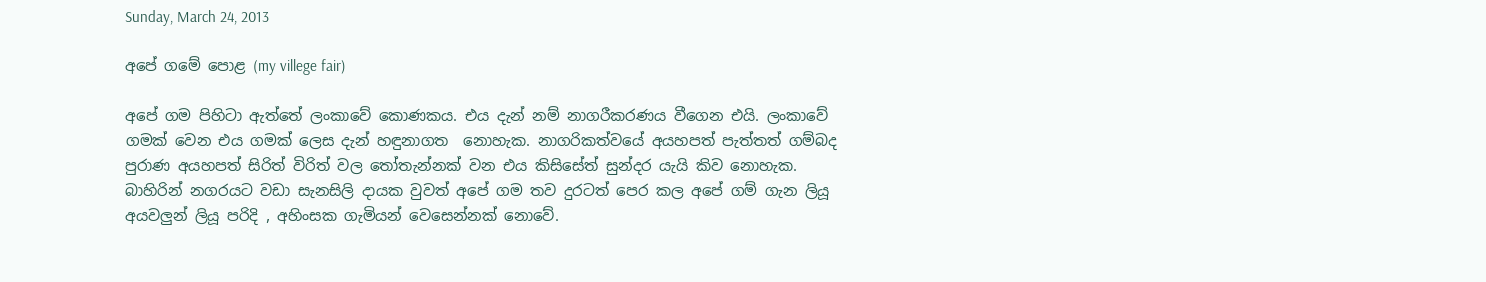Sunday, March 24, 2013

අපේ ගමේ පොළ (my villege fair)

අපේ ගම පිහිටා ඇත්තේ ලංකාවේ කොණකය. එය දැන් නම් නාගරීකරණය වීගෙන එයි. ලංකාවේ ගමක් වෙන එය ගමක් ලෙස දැන් හඳුනාගත  නොහැක. නාගරිකත්වයේ අයහපත් පැත්තත් ගම්බද පුරාණ අයහපත් සිරිත් විරිත් වල තෝතැන්නක් වන එය කිසිසේත් සුන්දර යැයි කිව නොහැක. බාහිරින් නගරයට වඩා සැනසිලි දායක වුවත් අපේ ගම තව දුරටත් පෙර කල අපේ ගම් ගැන ලියූ අයවලුන් ලියූ පරිදි , අහිංසක ගැමියන් වෙසෙන්නක් නොවේ.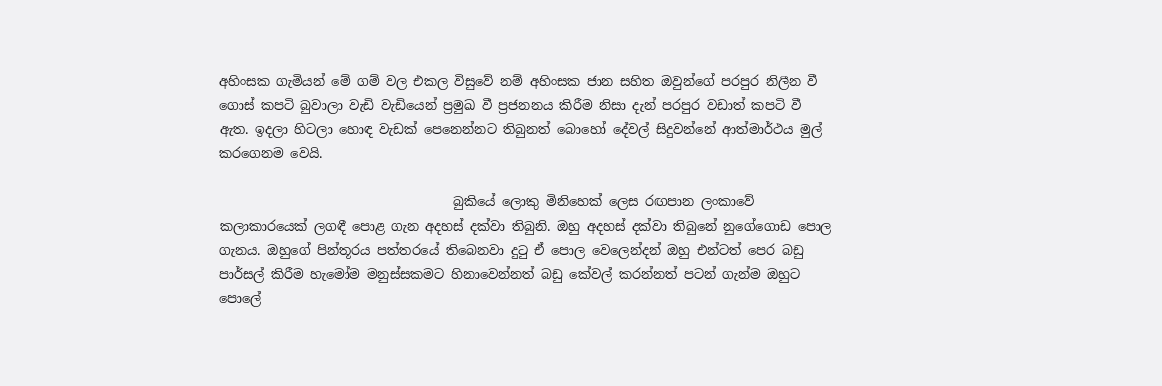අහිංසක ගැමියන් මේ ගම් වල එකල විසුවේ නම් අහිංසක ජාන සහිත ඔවුන්ගේ පරපුර නිලීන වී ගොස් කපටි බුවාලා වැඩි වැඩියෙන් ප්‍රමුඛ වී ප්‍රජනනය කිරීම නිසා දැන් පරපුර වඩාත් කපටි වී ඇත. ඉදලා හිටලා හොඳ වැඩක් පෙනෙන්නට තිබුනත් බොහෝ දේවල් සිදුවන්නේ ආත්මාර්ථය මුල් කරගෙනම වෙයි.

                                    බුකියේ ලොකු මිනිහෙක් ලෙස රඟපාන ලංකාවේ කලාකාරයෙක් ලගඳී පොළ ගැන අදහස් දක්වා තිබුනි. ඔහු අදහස් දක්වා තිබුනේ නුගේගොඩ පොල ගැනය. ඔහුගේ පින්තූරය පත්තරයේ තිබෙනවා දුටු ඒ පොල වෙලෙන්දන් ඔහු එන්ටත් පෙර බඩු පාර්සල් කිරීම හැමෝම මනුස්සකමට හිනාවෙන්නත් බඩු කේවල් කරන්නත් පටන් ගැන්ම ඔහුට පොලේ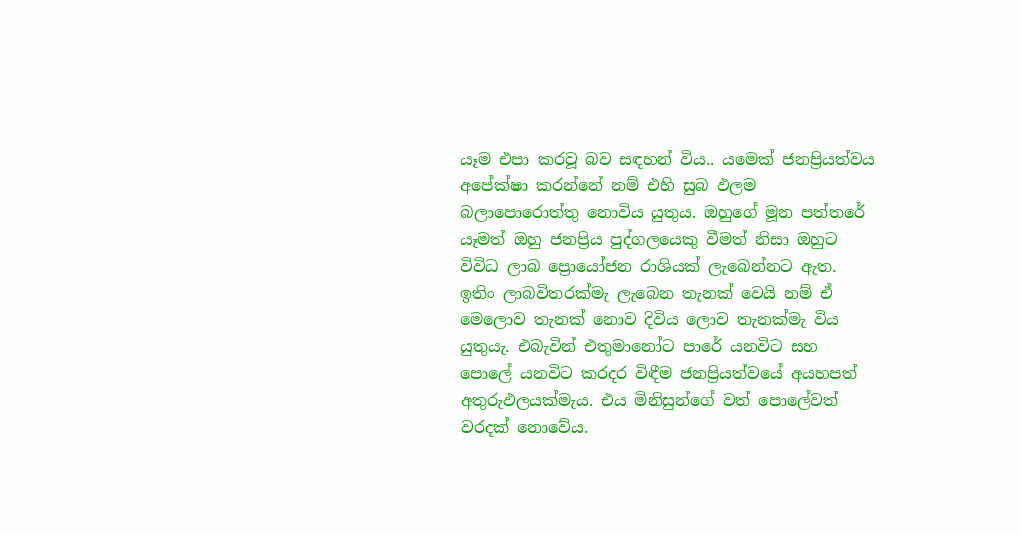යෑම එපා කරවූ බව සඳහන් විය.. යමෙක් ජනප්‍රියත්වය අපේක්ෂා කරන්නේ නම් එහි සුබ ඵලම බලාපොරොත්තු නොවිය යුතුය. ඔහුගේ මූන පත්තරේ යෑමත් ඔහු ජනප්‍රිය පුද්ගලයෙකු වීමත් නිසා ඔහුට විවිධ ලාබ ප්‍රොයෝජන රාශියක් ලැබෙන්නට ඇත. ඉතිං ලාබවිතරක්මැ ලැබෙන තැනක් වෙයි නම් ඒ මෙලොව තැනක් නොව දිවිය ලොව තැනක්මැ විය යුතුයැ. එබැවින් එතුමානෝට පාරේ යනවිට සහ පොලේ යනවිට කරදර විඳීම ජනප්‍රියත්වයේ අයහපත් අතුරුඵලයක්මැය. එය මිනිසුන්ගේ වත් පොලේවත් වරදක් නොවේය.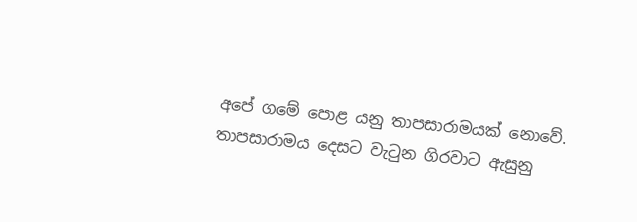අපේ ගමේ පොළ යනු තාපසාරාමයක් නොවේ. තාපසාරාමය දෙසට වැටුන ගිරවාට ඇසුනු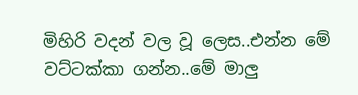මිහිරි වදන් වල වූ ලෙස..එන්න මේ වට්ටක්කා ගන්න..මේ මාලු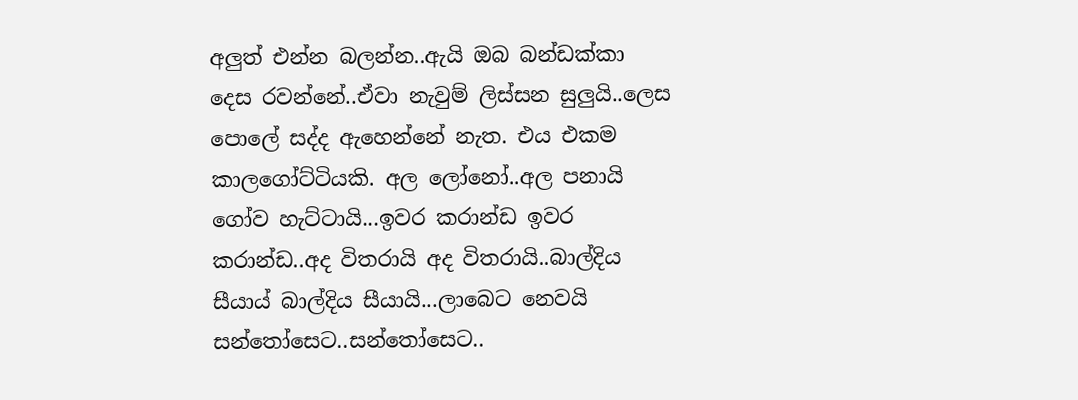අලුත් එන්න බලන්න..ඇයි ඔබ බන්ඩක්කා දෙස රවන්නේ..ඒවා නැවුම් ලිස්සන සුලුයි..ලෙස පොලේ සද්ද ඇහෙන්නේ නැත. එය එකම කාලගෝට්ටියකි. අල ලෝනෝ..අල පනායි ගෝව හැට්ටායි...ඉවර කරාන්ඩ ඉවර කරාන්ඩ..අද විතරායි අද විතරායි..බාල්දිය සීයාය් බාල්දිය සීයායි...ලාබෙට නෙවයි සන්තෝසෙට..සන්තෝසෙට..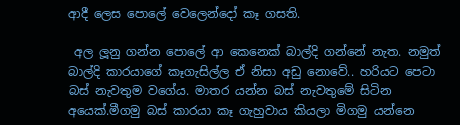ආදී ලෙස පොලේ වෙලෙන්දෝ කෑ ගසති.

 අල ලූනු ගන්න පොලේ ආ කෙනෙක් බාල්දි ගන්නේ නැත. නමුත් බාල්දි කාරයාගේ කෑගැසිල්ල ඒ නිසා අඩු නොවේ.. හරියට පෙටා බස් නැවතුම වගේය. මාතර යන්න බස් නැවතුමේ සිටින අයෙක්.මීගමු බස් කාරයා කෑ ගැහුවාය කියලා මිගමු යන්නෙ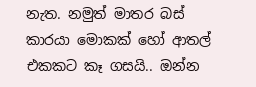නැත. නමුත් මාතර බස් කාරයා මොකක් හෝ ආතල් එකකට කෑ ගසයි.. ඔන්න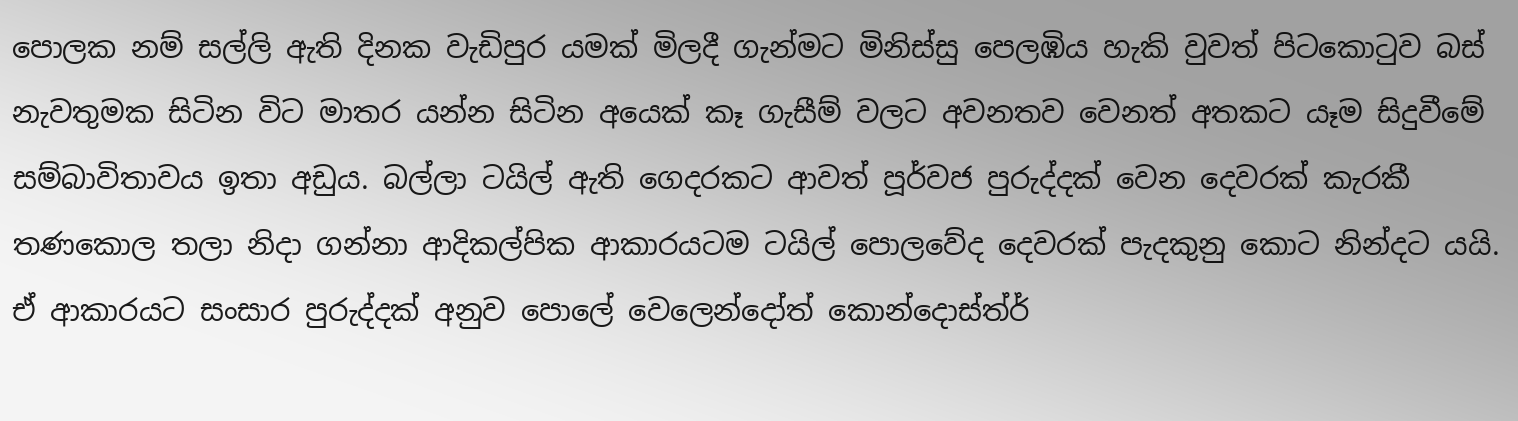පොලක නම් සල්ලි ඇති දිනක වැඩිපුර යමක් මිලදී ගැන්මට මිනිස්සු පෙලඹිය හැකි වුවත් පිටකොටුව බස් නැවතුමක සිටින විට මාතර යන්න සිටින අයෙක් කෑ ගැසීම් වලට අවනතව වෙනත් අතකට යෑම සිදුවීමේ සම්බාවිතාවය ඉතා අඩුය. බල්ලා ටයිල් ඇති ගෙදරකට ආවත් පූර්වජ පුරුද්දක් වෙන දෙවරක් කැරකී තණකොල තලා නිදා ගන්නා ආදිකල්පික ආකාරයටම ටයිල් පොලවේද දෙවරක් පැදකුනු කොට නින්දට යයි. ඒ ආකාරයට සංසාර පුරුද්දක් අනුව පොලේ වෙලෙන්දෝත් කොන්දොස්ත්ර්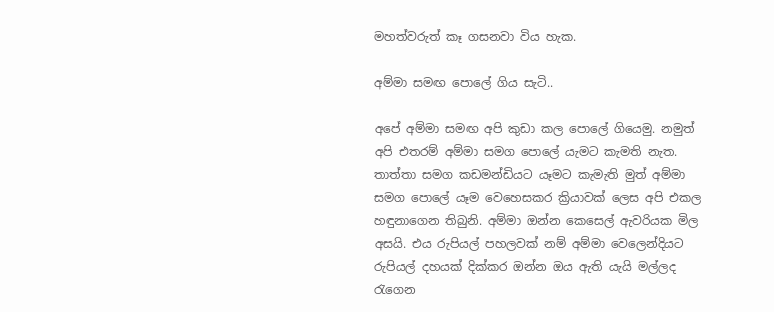මහත්වරුත් කෑ ගසනවා විය හැක.

අම්මා සමඟ පොලේ ගිය සැටි..

අපේ අම්මා සමඟ අපි කුඩා කල පොලේ ගියෙමු. නමුත් අපි එතරම් අම්මා සමග පොලේ යැමට කැමති නැත. තාත්තා සමග කඩමන්ඩියට යෑමට කැමැති මුත් අම්මා සමග පොලේ යෑම වෙහෙසකර ක්‍රියාවක් ලෙස අපි එකල හඳුනාගෙන තිබුනි. අම්මා ඔන්න කෙසෙල් ඇවරියක මිල අසයි. එය රුපියල් පහලවක් නම් අම්මා වෙලෙන්දියට රුපියල් දහයක් දික්කර ඔන්න ඔය ඇති යැයි මල්ලද රැගෙන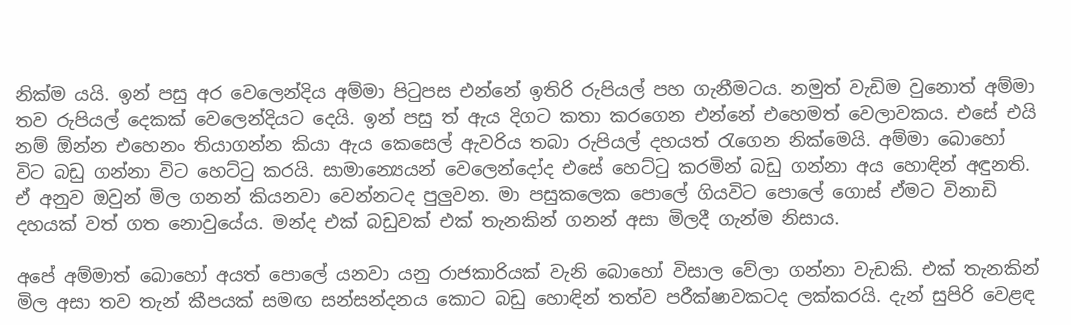නික්ම යයි. ඉන් පසු අර වෙලෙන්දිය අම්මා පිටුපස එන්නේ ඉතිරි රුපියල් පහ ගැනීමටය. නමුත් වැඩිම වුනොත් අම්මා තව රුපියල් දෙකක් වෙලෙන්දියට දෙයි. ඉන් පසු ත් ඇය දිගට කතා කරගෙන එන්නේ එහෙමත් වෙලාවකය. එසේ එයි නම් ඕන්න එහෙනං තියාගන්න කියා ඇය කෙසෙල් ඇවරිය තබා රුපියල් දහයත් රැගෙන නික්මෙයි. අම්මා බොහෝ විට බඩු ගන්නා විට හෙට්ටු කරයි. සාමාන්‍යෙයන් වෙලෙන්දෝද එසේ හෙට්ටු කරමින් බඩු ගන්නා අය හොඳින් අඳුනති. ඒ අනුව ඔවුන් මිල ගනන් කියනවා වෙන්නටද පුලුවන. මා පසුකලෙක පොලේ ගියවිට පොලේ ගොස් ඒමට විනාඩි දහයක් වත් ගත නොවුයේය. මන්ද එක් බඩුවක් එක් තැනකින් ගනන් අසා මිලදී ගැන්ම නිසාය.

අපේ අම්මාත් බොහෝ අයත් පොලේ යනවා යනු රාජකාරියක් වැනි බොහෝ විසාල වේලා ගන්නා වැඩකි. එක් තැනකින් මිල අසා තව තැන් කීපයක් සමඟ සන්සන්දනය කොට බඩු හොඳින් තත්ව පරීක්ෂාවකටද ලක්කරයි. දැන් සුපිරි වෙළඳ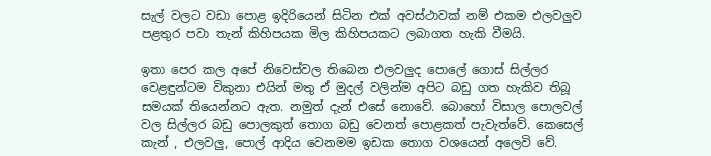සැල් වලට වඩා පොළ ඉදිරියෙන් සිටින එක් අවස්ථාවක් නම් එකම එලවලුව පළතුර පවා තැන් කිහිපයක මිල කිහිපයකට ලබාගත හැකි වීමයි.

ඉතා පෙර කල අපේ නිවෙස්වල තිබෙන එලවලුද පොලේ ගොස් සිල්ලර වෙළඳුන්ටම විකුනා එයින් මතු ඒ මුදල් වලින්ම අපිට බඩු ගත හැකිව තිබූ සමයක් තියෙන්නට ඇත. නමුත් දැන් එසේ නොවේ. බොහෝ විසාල පොලවල් වල සිල්ලර බඩු පොලකුත් තොග බඩු වෙනත් පොළකත් පැවැත්වේ. කෙසෙල් කැන් , එලවලු, පොල් ආදිය වෙනමම ඉඩක තොග වශයෙන් අලෙවි වේ.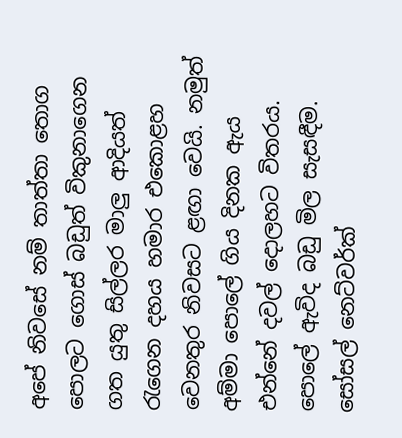අපේ නිවසේ නම් තාත්තා තොග පොලට ගොස් බඩුත් විකුනාගෙන ගත යුතු සිල්ලර මාලු ආදියත් රැගෙන දහය හමාර එකොළහ වෙනතුර නිවසට ළඟා වෙයි. නමුත් අම්මා පොලේ ගිය දිනක ඇය එන්නේ දවල් දොලහට විතරය. පොලේ ඇවිද බඩු මිල සැසඳීම. සෝසල් නෙට්වර්ක්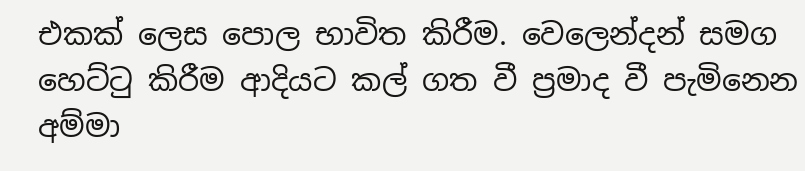එකක් ලෙස පොල භාවිත කිරීම. වෙලෙන්දන් සමග හෙට්ටු කිරීම ආදියට කල් ගත වී ප්‍රමාද වී පැමිනෙන අම්මා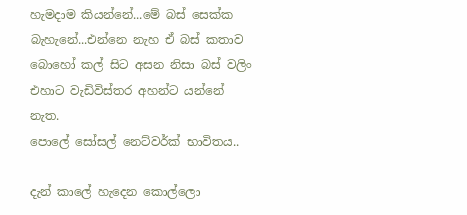හැමදාම කියන්නේ...මේ බස් සෙක්ක බැහැනේ...එන්නෙ නැහ ඒ බස් කතාව බොහෝ කල් සිට අසන නිසා බස් වලිං එහාට වැඩිවිස්තර අහන්ට යන්නේ නැත.
පොලේ සෝසල් නෙට්වර්ක් භාවිතය..

දැන් කාලේ හැදෙන කොල්ලො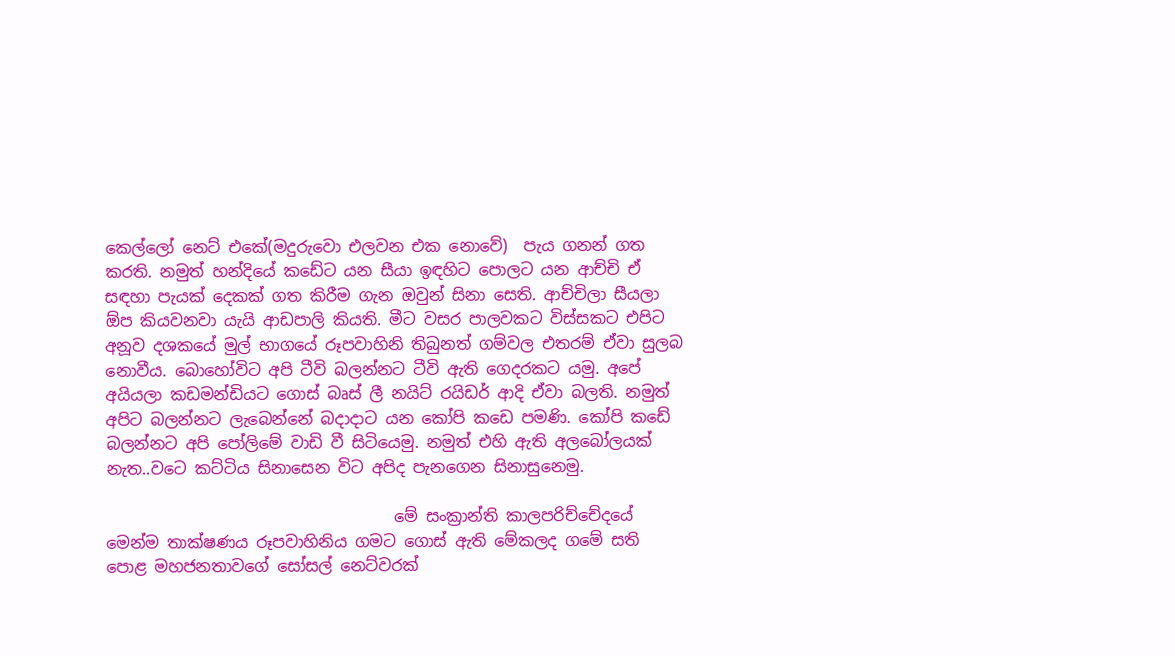කෙල්ලෝ නෙට් එකේ(මදුරුවො එලවන එක නොවේ)  පැය ගනන් ගත කරති. නමුත් හන්දියේ කඩේට යන සීයා ඉඳහිට පොලට යන ආච්චි ඒ සඳහා පැයක් දෙකක් ගත කිරීම ගැන ඔවුන් සිනා සෙති. ආච්චිලා සීයලා ඕප කියවනවා යැයි ආඩපාලි කියති. මීට වසර පාලවකට විස්සකට එපිට අනූව දශකයේ මුල් භාගයේ රූපවාහිනි තිබුනත් ගම්වල එතරම් ඒවා සුලබ නොවීය. බොහෝවිට අපි ටීවි බලන්නට ටීවි ඇති ගෙදරකට යමු. අපේ අයියලා කඩමන්ඩියට ගොස් බෘස් ලී නයිට් රයිඩර් ආදි ඒවා බලති. නමුත් අපිට බලන්නට ලැබෙන්නේ බදාදාට යන කෝපි කඩෙ පමණි. කෝපි කඩේ බලන්නට අපි පෝලිමේ වාඩි වී සිටියෙමු. නමුත් එහි ඇති අලබෝලයක් නැත..වටෙ කට්ටිය සිනාසෙන විට අපිද පැනගෙන සිනාසුනෙමු.

                                    මේ සංක්‍රාන්ති කාලපරිච්චේදයේ මෙන්ම තාක්ෂණය රූපවාහිනිය ගමට ගොස් ඇති මේකලද ගමේ සති පොළ මහජනතාවගේ සෝසල් නෙට්වරක්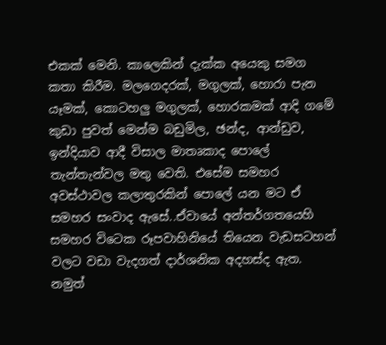එකක් මෙනි. කාලෙකින් දැක්ක අයෙකු සමග කතා කිරීම. මලගෙදරක්, මගුලක්, හොරා පැන යෑමක්, කොටහලු මගුලක්, හොරකමක් ආදි ගමේ කුඩා පුවත් මෙන්ම බඩුමිල, ඡන්ද, ආන්ඩුව, ඉන්දියාව ආදී විසාල මාතෘකාද පොලේ තැන්තැන්වල මතු වෙති. එසේම සමහර අවස්ථාවල කලාතුරකින් පොලේ යන මට ඒ සමහර සංවාද ඇසේ..ඒවායේ අන්තර්ගතයෙහි සමහර විටෙක රූපවාහිනියේ තියෙන වැඩසටහන් වලට වඩා වැදගත් දාර්ශනික අදහස්ද ඇත. නමුත්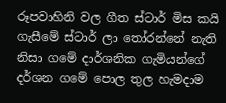රූපවාහිනි වල ගීත ස්ටාර් මිස කයි ගැසීමේ ස්ටාර් ලා තෝරන්නේ නැති නිසා ගමේ දාර්ශනික ගැමියන්ගේ දර්ශන ගමේ පොල තුල හැමදාම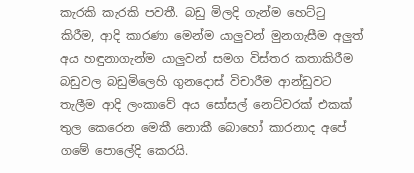කැරකි කැරකි පවතී. බඩු මිලදි ගැන්ම හෙට්ටු කිරීම, ආදි කාරණා මෙන්ම යාලුවන් මුනගැසීම අලුත් අය හඳුනාගැන්ම යාලුවන් සමග විස්තර කතාකිරීම බඩුවල බඩුමිලෙහි ගුනදොස් විචාරීම ආන්ඩුවට තැලීම ආදි ලංකාවේ අය සෝසල් නෙට්වරක් එකක් තුල කෙරෙන මෙකී නොකී බොහෝ කාරනාද අපේ ගමේ පොලේදි කෙරයි.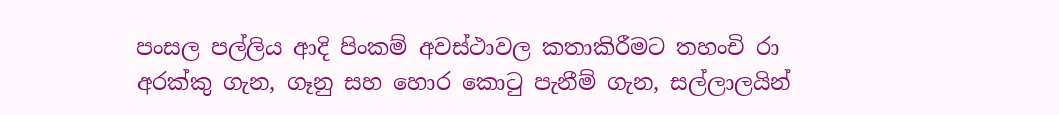පංසල පල්ලිය ආදි පිංකම් අවස්ථාවල කතාකිරීමට තහංචි රා අරක්කු ගැන, ගෑනු සහ හොර කොටු පැනීම් ගැන, සල්ලාලයින්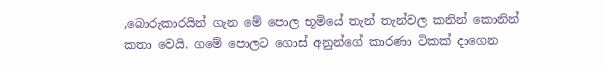,බොරුකාරයින් ගැන මේ පොල භූමියේ තැන් තැන්වල කනින් කොනින් කතා වෙයි. ගමේ පොලට ගොස් අනුන්ගේ කාරණා ටිකක් දාගෙන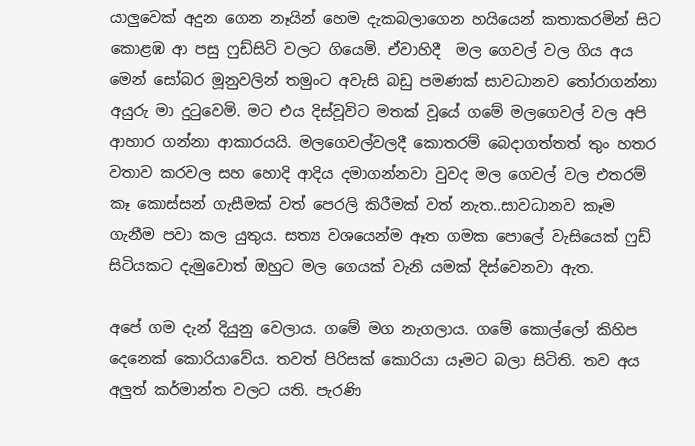යාලුවෙක් අදුන ගෙන නෑයින් හෙම දැකබලාගෙන හයියෙන් කතාකරමින් සිට කොළඹ ආ පසු ෆුඩ්සිටි වලට ගියෙමි. ඒවාහිදී  මල ගෙවල් වල ගිය අය මෙන් සෝබර මූනුවලින් තමුංට අවැසි බඩු පමණක් සාවධානව තෝරාගන්නා අයුරු මා දුටුවෙමි. මට එය දිස්වූවිට මතක් වූයේ ගමේ මලගෙවල් වල අපි ආහාර ගන්නා ආකාරයයි. මලගෙවල්වලදී කොතරම් බෙදාගත්තත් තුං හතර වතාව කරවල සහ හොදි ආදිය දමාගන්නවා වුවද මල ගෙවල් වල එතරම් කෑ කොස්සන් ගැසීමක් වත් පෙරලි කිරීමක් වත් නැත..සාවධානව කෑම ගැනීම පවා කල යුතුය. සත්‍ය වශයෙන්ම ඈත ගමක පොලේ වැසියෙක් ෆුඩ් සිටියකට දැමුවොත් ඔහුට මල ගෙයක් වැනි යමක් දිස්වෙනවා ඇත.

අපේ ගම දැන් දියුනු වෙලාය. ගමේ මග නැගලාය. ගමේ කොල්ලෝ කිහිප දෙනෙක් කොරියාවේය. තවත් පිරිසක් කොරියා යෑමට බලා සිටිති. තව අය අලුත් කර්මාන්ත වලට යති. පැරණි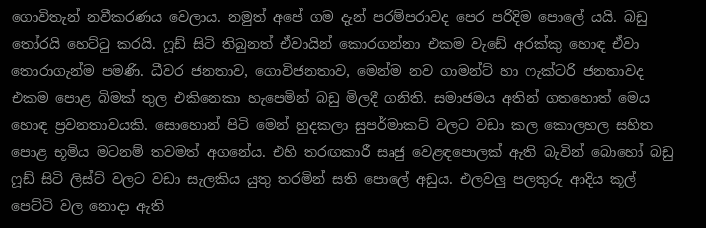ගොවිතැන් නවීකරණය වෙලාය. නමුත් අපේ ගම දැන් පරම්පරාවද පෙර පරිදිම පොලේ යයි. බඩු තෝරයි හෙට්ටු කරයි. ෆූඩ් සිටි තිබුනත් ඒවායින් කොරගන්නා එකම වැඩේ අරක්කු හොඳ ඒවා තොරාගැන්ම පමණි. ධීවර ජනතාව, ගොවිජනතාව, මෙන්ම නව ගාමන්ට් හා ෆැක්ටරි ජනතාවද එකම පොළ බිමක් තුල එකිනෙකා හැපෙමින් බඩු මිලදී ගනිති. සමාජමය අතින් ගතහොත් මෙය හොඳ ප්‍රවනතාවයකි. සොහොන් පිටි මෙන් හුදකලා සුපර්මාකට් වලට වඩා කල කොලහල සහිත පොළ භූමිය මටනම් තවමත් අගනේය. එහි තරඟකාරී සෘජු වෙළඳපොලක් ඇති බැවින් බොහෝ බඩු ෆූඩ් සිටි ලිස්ට් වලට වඩා සැලකිය යුතු තරමින් සති පොලේ අඩුය. එලවලු පලතුරු ආදිය කූල් පෙට්ටි වල නොදා ඇති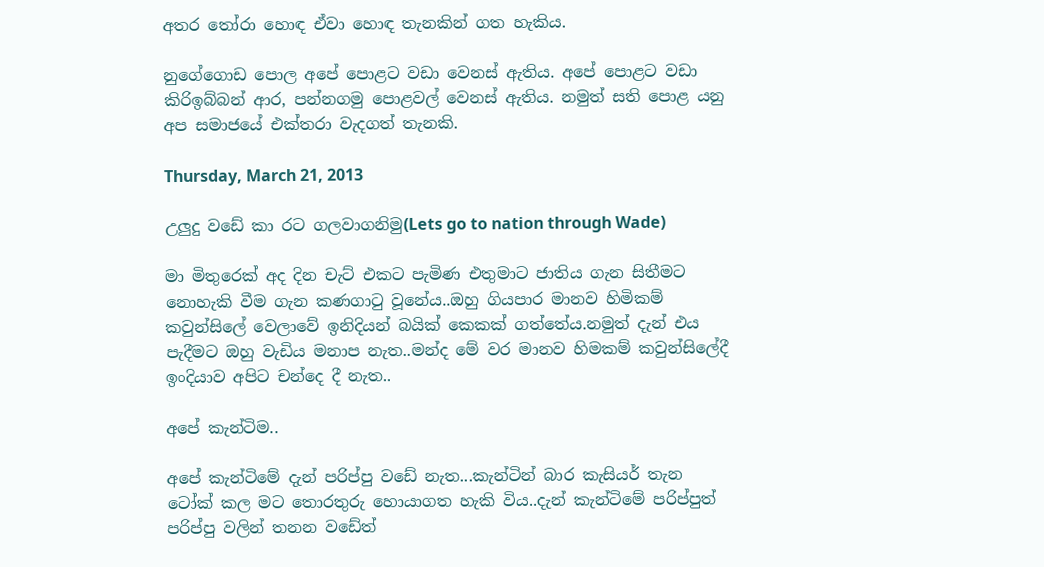අතර තෝරා හොඳ ඒවා හොඳ තැනකින් ගත හැකිය.

නුගේගොඩ පොල අපේ පොළට වඩා වෙනස් ඇතිය. අපේ පොළට වඩා කිරිඉබ්බන් ආර, පන්නගමු පොළවල් වෙනස් ඇතිය. නමුත් සති පොළ යනු අප සමාජයේ එක්තරා වැදගත් තැනකි.

Thursday, March 21, 2013

උලුදු වඩේ කා රට ගලවාගනිමු(Lets go to nation through Wade)

මා මිතුරෙක් අද දින චැට් එකට පැමිණ එතුමාට ජාතිය ගැන සිතීමට නොහැකි වීම ගැන කණගාටු වූනේය..ඔහු ගියපාර මානව හිමිකම් කවුන්සිලේ වෙලාවේ ඉනිදියන් බයික් කෙකක් ගත්තේය.නමුත් දැන් එය පැදීමට ඔහු වැඩිය මනාප නැත..මන්ද මේ වර මානව හිමකම් කවුන්සිලේදී ඉංදියාව අපිට චන්දෙ දී නැත..

අපේ කැන්ටිම..

අපේ කැන්ටිමේ දැන් පරිප්පු වඩේ නැත...කැන්ටින් බාර කැසියර් තැන ටෝක් කල මට තොරතුරු හොයාගත හැකි විය..දැන් කැන්ටිමේ පරිප්පුත් පරිප්පු වලින් තනන වඩේත්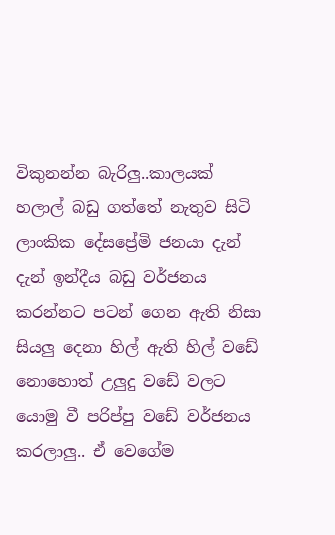විකුනන්න බැරිලු..කාලයක් හලාල් බඩු ගත්තේ නැතුව සිටි ලාංකික දේසප්‍රේමි ජනයා දැන් දැන් ඉන්දීය බඩු වර්ජනය කරන්නට පටන් ගෙන ඇති නිසා සියලු දෙනා හිල් ඇති හිල් වඩේ නොහොත් උලුදු වඩේ වලට යොමු වී පරිප්පු වඩේ වර්ජනය කරලාලු.. ඒ ව‍ෙගේම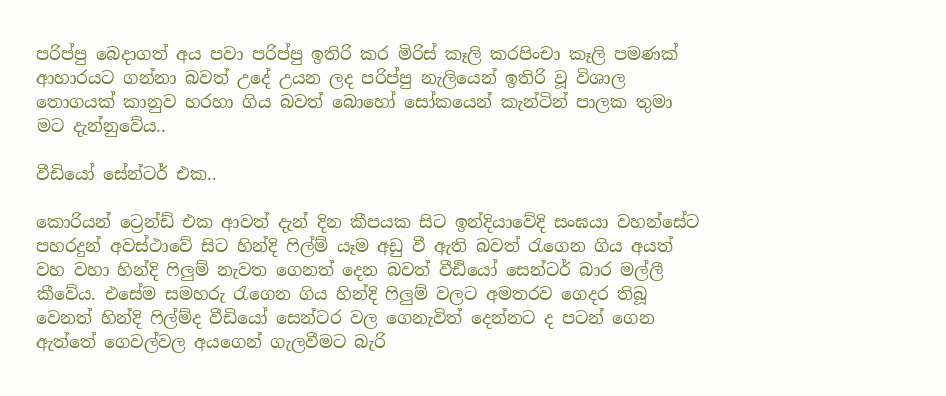පරිප්පු බෙදාගත් අය පවා පරිප්පු ඉතිරි කර මිරිස් කෑලි කරපිංචා කෑලි පමණක් ආහාරයට ගන්නා බවත් උදේ උයන ලද පරිප්පු නැලියෙන් ඉතිරි වූ විශාල තොගයක් කානුව හරහා ගිය බවත් බොහෝ සෝකයෙන් කැන්ටින් පාලක තුමා මට දැන්නුවේය..

වීඩියෝ සේන්ටර් එක..

කොරියන් ට්‍රෙන්ඩ් එක ආවත් දැන් දින කීපයක සිට ඉන්දියාවේදි සංඝයා වහන්සේට පහරදුන් අවස්ථාවේ සිට හින්දි ෆිල්ම් යෑම අඩු වී ඇති බවත් රැගෙන ගිය අයත් වහ වහා හින්දි ෆිලුම් නැවත ගෙනත් දෙන බවත් වීඪියෝ සෙන්ටර් බාර මල්ලී කීවේය. එසේම සමහරු රැගෙන ගිය හින්දි ෆිලුම් වලට අමතරව ගෙදර තිබූ වෙනත් හින්දි ෆිල්ම්ද වීඩියෝ සෙන්ටර වල ගෙනැවිත් දෙන්නට ද පටන් ගෙන ඇත්තේ ගෙවල්වල අයගෙන් ගැලවීමට බැරි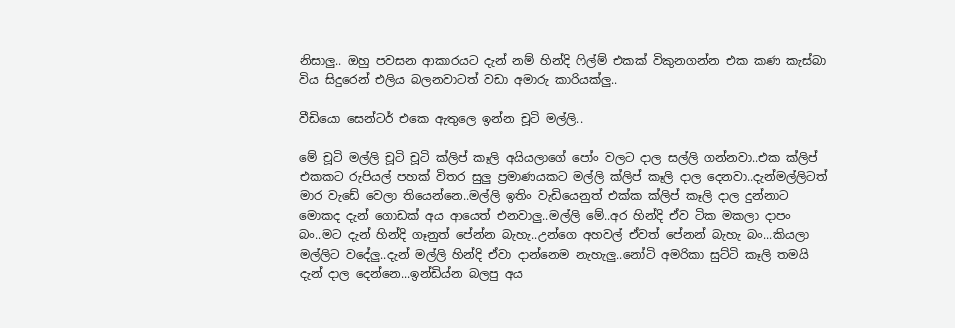නිසාලු.. ඔහු පවසන ආකාරයට දැන් නම් හින්දි ෆිල්ම් එකක් විකුනගන්න එක ‍කණ කැස්බා විය සිදුරෙන් එලිය බලනවාටත් වඩා අමාරු කාරියක්ලු..

වීඩියො සෙන්ටර් එ‍කෙ ඇතුලෙ ඉන්න චූටි මල්ලි..

මේ චූටි මල්ලි චූටි චූටි ක්ලිප් කෑලි අයියලාගේ පෝං වලට දාල සල්ලි ගන්නවා..එක ක්ලිප් එකකට රුපියල් පහක් විතර සුලු ප්‍රමාණයකට මල්ලි ක්ලිප් කෑලි දාල දෙනවා..දැන්මල්ලිටත් මාර වැඩේ වෙලා තියෙන්නෙ..මල්ලි ඉතිං වැඩියෙනුත් එක්ක ක්ලිප් කෑලි දාල දුන්නාට මොකද දැන් ගොඩක් අය ආයෙත් එනවාලු..මල්ලි මේ..අර හින්දි ඒව ටික මකලා දාපං බං..මට දැන් හින්දි ගෑනුත් පේන්න බැහැ..උන්ගෙ අහවල් ඒවත් පේනන් බැහැ බං...කියලා මල්ලිට වදේලු..දැන් මල්ලි හින්දි ඒවා දාන්නෙම නැහැලු..නෝටි අමරිකා සුට්ටි කෑලි තමයි දැන් දාල දෙන්නෙ...ඉන්ඩිය්න බලපු අය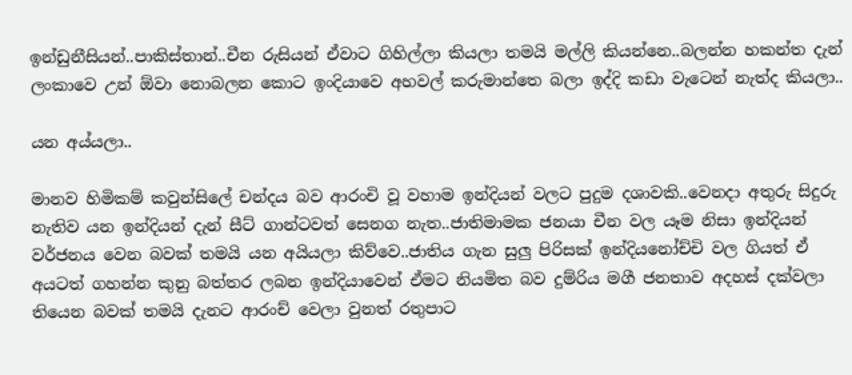ඉන්ඩුනීසියන්..පාකිස්තාන්..චීන රුසියන් ඒවාට ගිහිල්ලා කියලා තමයි මල්ලි කියන්නෙ..බලන්න හකන්ත දැන් ලංකාවෙ උන් ඕවා නොබලන කොට ඉංදියාවෙ අහවල් කරුමාන්තෙ බලා ඉද්දි කඩා වැටෙන් නැත්ද කියලා..

යන අය්යලා..

මානව හිමිකම් කවුන්සිලේ චන්දය බව ආරංචි වූ වහාම ඉන්දියන් වලට පුදුම දශාවකි..වෙනදා අතුරු සිදුරු නැතිව යන ඉන්දියන් දැන් සීට් ගාන්ටවත් සෙනග නැත..ජාතිමාමක ජනයා චීන වල යෑම නිසා ඉන්දියන් වර්ජනය වෙන බවක් තමයි යන අයියලා කිව්වෙ..ජාතිය ගැන සුලු පිරිසක් ඉන්දියනෝච්චි වල ගියත් ඒ අයටත් ගහන්න කුනු බත්තර ලබන ඉන්දියාවෙන් ඒමට නියමිත බව දුම්රිය මගී ජනතාව අදහස් දක්වලා තියෙන බවක් තමයි දැනට ආරංච් වෙලා වුනත් රතුපාට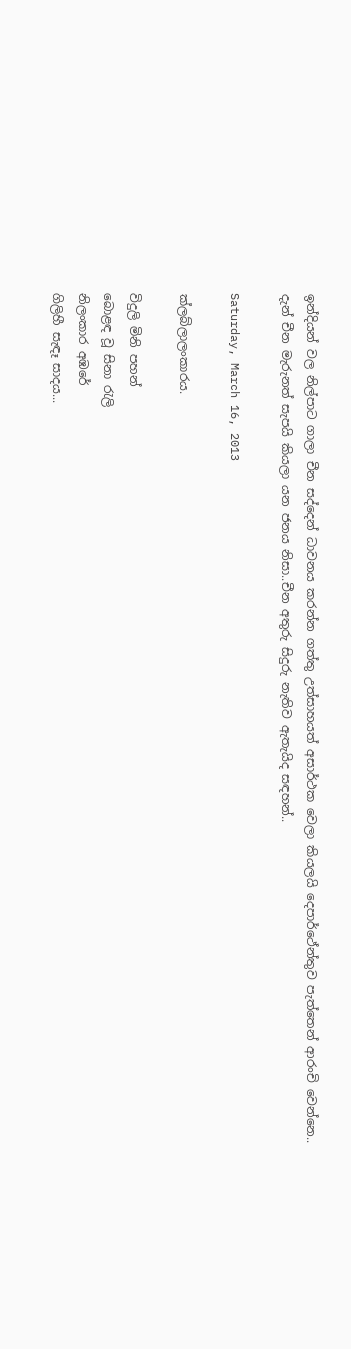ඉන්දියන් වල නිල්පාට ගාලා චීන සද්දෙන් ධාවනය කරන්න ගත්තු උත්සාහයත් අසාර්ථක වෙලා කියලයි දෙපාර්ථේන්තුව පැත්තෙන් ආරංචි වෙන්නෙ.. දැන් චීන මැරුනත් සැපයි කියලා යන ජනය නිසා..චීන අතුරු සිදුරු නැතිව ඇතැයිද සඳහන්..

Saturday, March 16, 2013

ක්ලබ්ලාලංකාරය.

විදුලි මිනි පහන්
බොළඳ වූ සිනා රැලි
නිලංකාර අඹරේ
ගිලිහී සැඳෑ සාදය...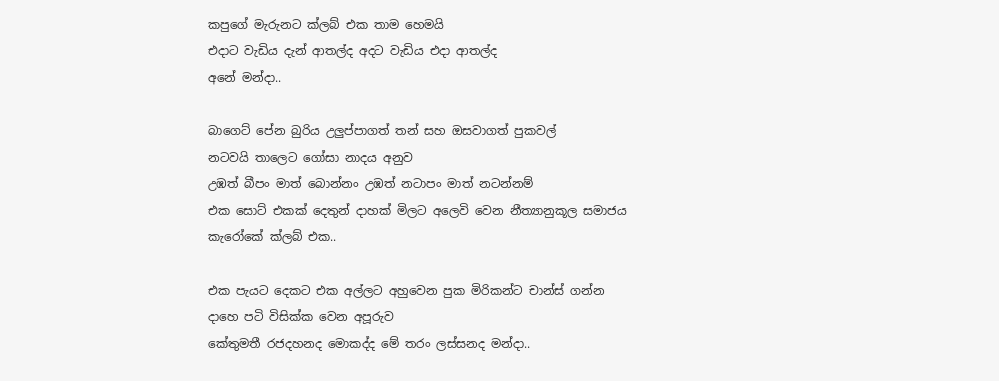කපුගේ මැරුනට ක්ලබ් එක තාම හෙමයි
එදාට වැඩිය දැන් ආතල්ද අදට වැඩිය එදා ආතල්ද
අනේ මන්දා..

බාගෙට් පේන බුරිය උලුප්පාගත් තන් සහ ඔසවාගත් පුකවල්
නටවයි තාලෙට ගෝසා නාදය අනුව
උඹත් බීපං මාත් බොන්නං උඹත් නටාපං මාත් නටන්නම්
එක සොට් එකක් දෙතුන් දාහක් මිලට අලෙවි වෙන නීත්‍යානුකූල සමාජය
කැරෝකේ ක්ලබ් එක..

එක පැයට දෙකට එක අල්ලට අහුවෙන පුක මිරිකන්ට චාන්ස් ගන්න
දාහෙ පටි විසික්ක වෙන අපූරුව
කේතුමතී රජදහනද මොකද්ද මේ තරං ලස්සනද මන්දා..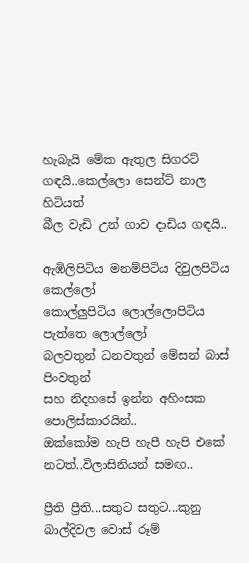හැබැයි මේක ඇතුල සිගරට් ගඳයි..කෙල්ලො සෙන්ට් නාල හිටියත්
බීල වැඩි උන් ගාව දාඩිය ගඳයි..

ඇඹිලිපිටිය මනම්පිටිය දිවුලපිටිය කෙල්ලෝ
කොල්ලුපිටිය ලොල්ලොපිටිය පැත්තෙ ලොල්ලෝ
බලවතුන් ධනවතුන් මේසන් බාස් පිංවතුන්
සහ නිදහසේ ඉන්න අහිංසක පොලිස්කාරයින්..
ඔක්කෝම හැපි හැපී හැපි එකේ නටත්..විලාසිනියන් සමඟ..

ප්‍රීති ප්‍රීති...සතුට සතුට...කුනු බාල්දිවල වොස් රූම්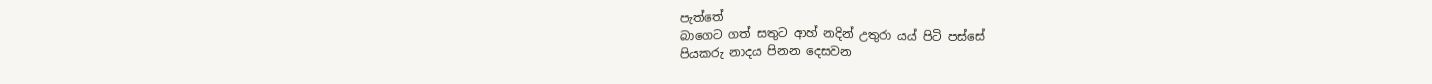පැත්තේ
බාගෙට ගත් සතුට ආහ් නදින් උතුරා යය් පිටි පස්සේ
පියකරු නාදය පිනන දෙසවන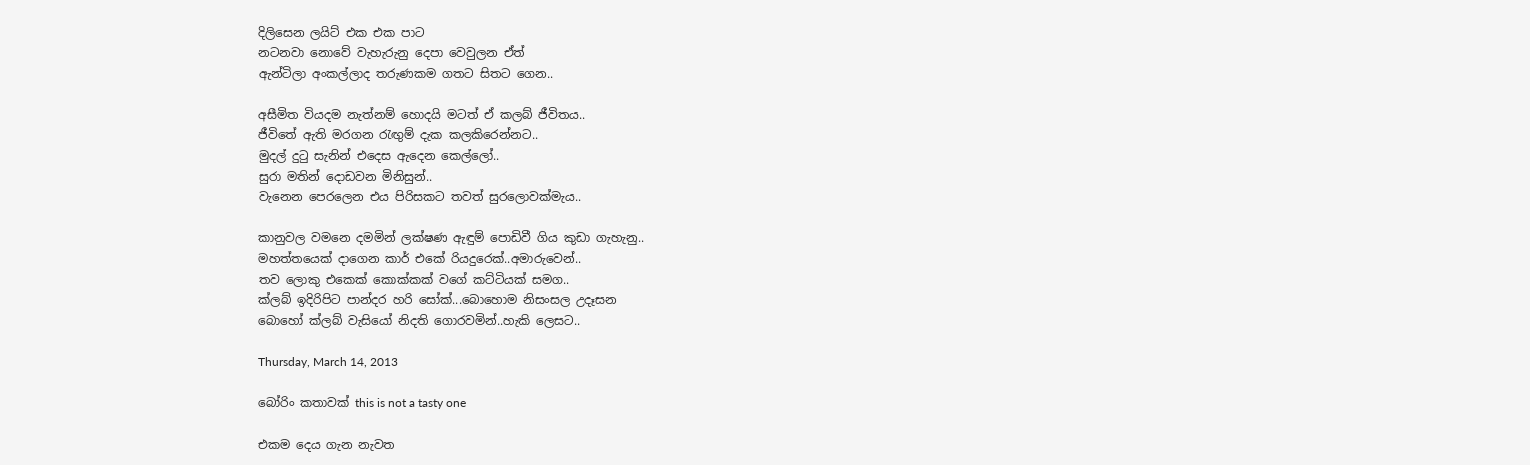දිලිසෙන ලයිට් එක එක පාට
නටනවා නොවේ වැහැරුනු දෙපා වෙවුලන ඒත්
ඇන්ටිලා අංකල්ලාද තරුණකම ගතට සිතට ගෙන..

අසීමිත වියදම නැත්නම් හොදයි මටත් ඒ කලබ් ජීවිතය..
ජීවිතේ ඇති මරගන රැඟුම් දැක කලකිරෙන්නට..
මුදල් දුටු සැනින් එදෙස ඇදෙන කෙල්ලෝ..
සුරා මතින් දොඩවන මිනිසුන්..
වැනෙන පෙරලෙන එය පිරිසකට තවත් සුරලොවක්මැය..

කානුවල වමනෙ දමමින් ලක්ෂණ ඇඳුම් පොඩිවී ගිය කුඩා ගැහැනු..
මහත්තයෙක් දාගෙන කාර් එකේ රියදුරෙක්..අමාරුවෙන්..
තව ලොකු එකෙක් කොක්කක් වගේ කට්ටියක් සමග..
ක්ලබ් ඉදිරිපිට පාන්දර හරි සෝක්...බොහොම නිසංසල උදෑසන
බොහෝ ක්ලබ් වැසියෝ නිදති ගොරවමින්..හැකි ලෙසට..

Thursday, March 14, 2013

බෝරිං කතාවක් this is not a tasty one

එකම දෙය ගැන නැවත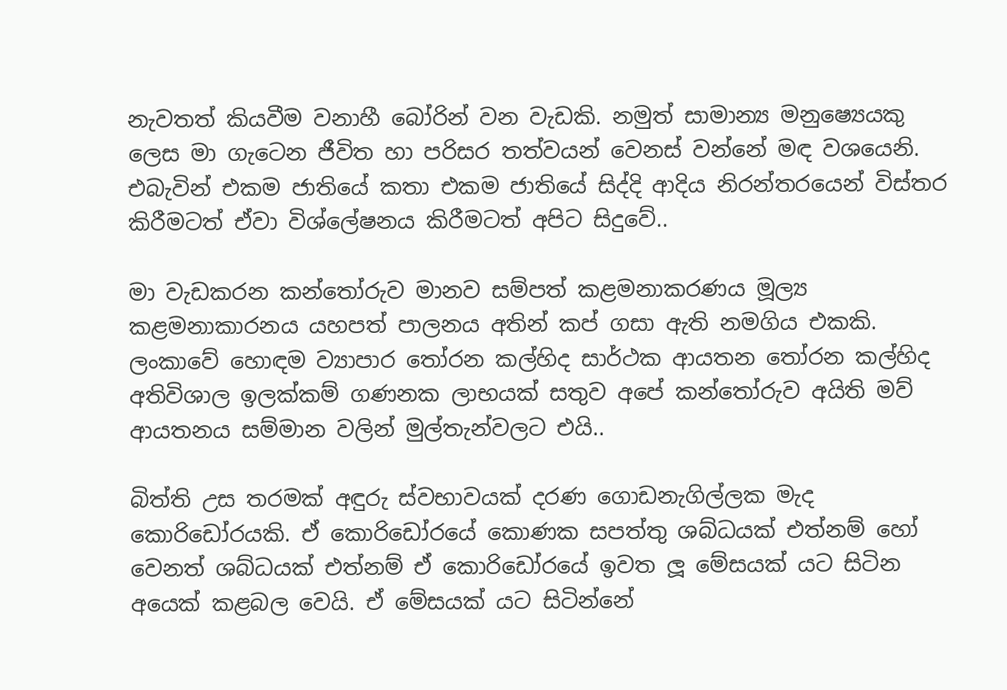නැවතත් කියවීම වනාහී බෝරින් වන වැඩකි. නමුත් සාමාන්‍ය මනුෂ්‍යෙයකු ලෙස මා ගැටෙන ජීවිත හා පරිසර තත්වයන් වෙනස් වන්නේ මඳ වශයෙනි. එබැවින් එකම ජාතියේ කතා එකම ජාතියේ සිද්දි ආදිය නිරන්තරයෙන් විස්තර කිරීමටත් ඒවා විශ්ලේෂනය කිරීමටත් අපිට සිදුවේ..

මා වැඩකරන කන්තෝරුව මානව සම්පත් කළමනාකරණය මූල්‍ය කළමනාකාරනය යහපත් පාලනය අතින් කප් ගසා ඇති නමගිය එකකි. ලංකාවේ හොඳම ව්‍යාපාර තෝරන කල්හිද සාර්ථක ආයතන තෝරන කල්හිද අතිවිශාල ඉලක්කම් ගණනක ලාභයක් සතුව අපේ කන්තෝරුව අයිති මව් ආයතනය සම්මාන වලින් මුල්තැන්වලට එයි..

බිත්ති උස තරමක් අඳුරු ස්වභාවයක් දරණ ගොඩනැගිල්ලක මැද කොරිඩෝරයකි. ඒ කොරිඩෝරයේ කොණක සපත්තු ශබ්ධයක් එත්නම් හෝ වෙනත් ශබ්ධයක් එත්නම් ඒ කොරිඩෝරයේ ඉවත ලූ මේසයක් යට සිටින අයෙක් කළබල වෙයි. ඒ මේසයක් යට සිටින්නේ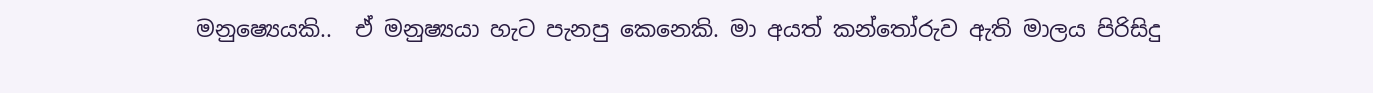මනුෂ්‍යෙයකි..  ඒ මනුෂ්‍යයා හැට පැනපු කෙනෙකි. මා අයත් කන්තෝරුව ඇති මාලය පිරිසිදු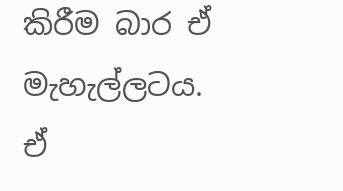කිරීම බාර ඒ මැහැල්ලටය. ඒ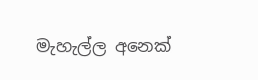මැහැල්ල අනෙක්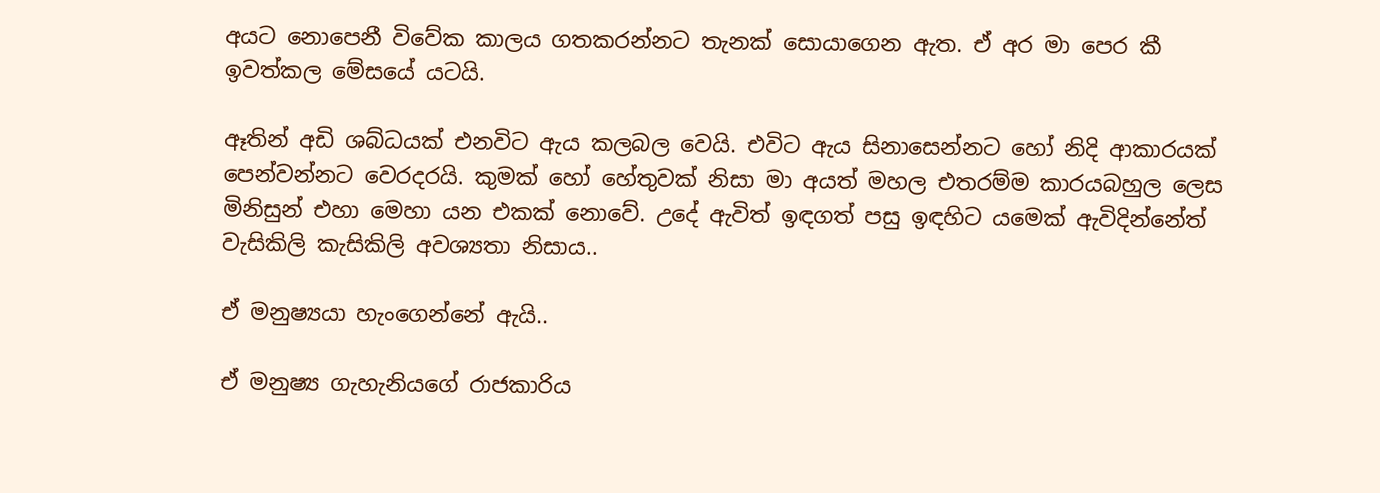අයට නොපෙනී විවේක කාලය ගතකරන්නට තැනක් සොයාගෙන ඇත. ඒ අර මා පෙර කී ඉවත්කල මේසයේ යටයි.

ඈතින් අඩි ශබ්ධයක් එනවිට ඇය කලබල වෙයි. එවිට ඇය සිනාසෙන්නට හෝ නිදි ආකාරයක් පෙන්වන්නට වෙරදරයි. කුමක් හෝ හේතුවක් නිසා මා අයත් මහල එතරම්ම කාරයබහුල ලෙස මිනිසුන් එහා මෙහා යන එකක් නොවේ. උදේ ඇවිත් ඉඳගත් පසු ඉඳහිට යමෙක් ඇවිදින්නේත් වැසිකිලි කැසිකිලි අවශ්‍යතා නිසාය..

ඒ මනුෂ්‍යයා හැංගෙන්නේ ඇයි..

ඒ මනුෂ්‍ය ගැහැනියගේ රාජකාරිය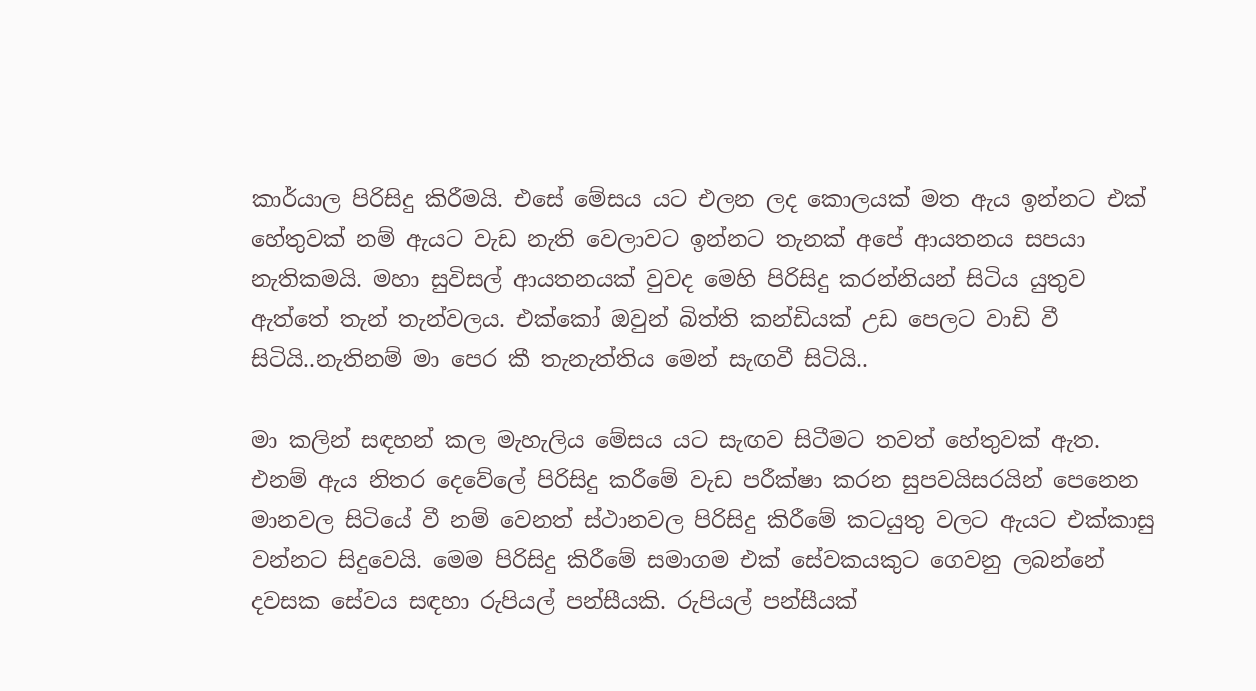කාර්යාල පිරිසිදු කිරීමයි. එසේ මේසය යට එලන ලද කොලයක් මත ඇය ඉන්නට එක් හේතුවක් නම් ඇයට වැඩ නැති වෙලාවට ඉන්නට තැනක් අපේ ආයතනය සපයා නැතිකමයි. මහා සුවිසල් ආයතනයක් වුවද මෙහි පිරිසිදු කරන්නියන් සිටිය යුතුව ඇත්තේ තැන් තැන්වලය. එක්කෝ ඔවුන් බිත්ති කන්ඩියක් උඩ පෙලට වාඩි වී සිටියි..නැතිනම් මා පෙර කී තැනැත්තිය මෙන් සැඟවී සිටියි..

මා කලින් සඳහන් කල මැහැලිය මේසය යට සැඟව සිටීමට තවත් හේතුවක් ඇත. එනම් ඇය නිතර දෙවේලේ පිරිසිදු කරීමේ වැඩ පරීක්ෂා කරන සුපවයිසරයින් පෙනෙන මානවල සිටියේ වී නම් වෙනත් ස්ථානවල පිරිසිදු කිරීමේ කටයුතු වලට ඇයට එක්කාසු වන්නට සිදුවෙයි. මෙම පිරිසිදු කිරීමේ සමාගම එක් සේවකයකුට ගෙවනු ලබන්නේ දවසක සේවය සඳහා රුපියල් පන්සීයකි. රුපියල් පන්සීයක්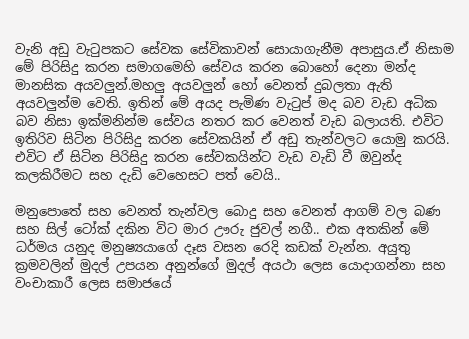වැනි අඩු වැටුපකට සේවක සේවිකාවන් සොයාගැනීම අපාසුය.ඒ නිසාම මේ පිරිසිදු කරන සමාගමෙහි සේවය කරන බොහෝ දෙනා මන්ද මානසික අයවලුන්.මහලු අයවලුන් හෝ වෙනත් දුබලතා ඇති අයවලුන්ම වෙති. ඉතින් මේ අයද පැමිණ වැටුප් මද බව වැඩ අධික බව නිසා ඉක්මනින්ම සේවය නතර කර වෙනත් වැඩ බලායති. එවිට ඉතිරිව සිටින පිරිසිදු කරන සේවකයින් ඒ අඩු තැන්වලට යොමු කරයි. එවිට ඒ සිටින පිරිසිදු කරන සේවකයින්ට වැඩ වැඩි වී ඔවුන්ද කලකිරීමට සහ දැඩි වෙහෙසට පත් වෙයි..

මනුපොතේ සහ වෙනත් තැන්වල බොදු සහ වෙනත් ආගම් වල බණ සහ සිල් ටෝක් දකින විට මාර ඌරු ජුවල් නගී.. එක අතකින් මේ ධර්මය යනුද මනුෂ්‍යයාගේ දෑස වසන රෙදි කඩක් වැන්න. අයුතු ක්‍රමවලින් මුදල් උපයන අනුන්ගේ මුදල් අයථා ලෙස යොදාගන්නා සහ වංචාකාරී ලෙස සමාජයේ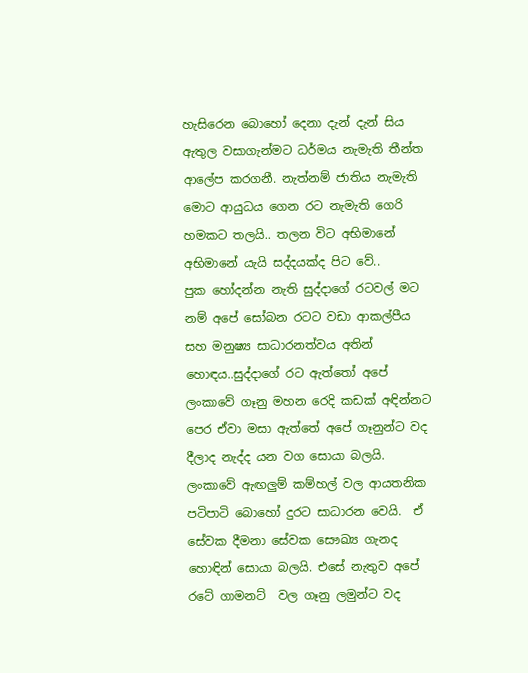හැසිරෙන බොහෝ දෙනා දැන් දැන් සිය ඇතුල වසාගැන්මට ධර්මය නැමැති තීන්ත ආලේප කරගනී. නැත්නම් ජාතිය නැමැති මොට ආයුධය ගෙන රට නැමැති ගෙරි හමකට තලයි.. තලන විට අභිමානේ අභිමානේ යැයි සද්දයක්ද පිට වේ..
පුක හෝදන්න නැති සුද්දාගේ රටවල් මට නම් අපේ සෝබන රටට වඩා ආකල්පීය සහ මනුෂ්‍ය සාධාරනත්වය අතින් හොඳය..සුද්දාගේ රට ඇත්තෝ අපේ ලංකාවේ ගෑනු මහන රෙදි කඩක් අඳින්නට පෙර ඒවා මසා ඇත්තේ අපේ ගෑනුන්ට වද දීලාද නැද්ද යන වග සොයා බලයි. ලංකාවේ ඇඟලුම් කම්හල් වල ආයතනික පටිපාටි බොහෝ දුරට සාධාරන වෙයි.  ඒ සේවක දීමනා සේවක සෞඛ්‍ය ගැනද හොඳින් සොයා බලයි. එසේ නැතුව අපේ රටේ ගාමනට්  වල ගෑනු ලමුන්ට වද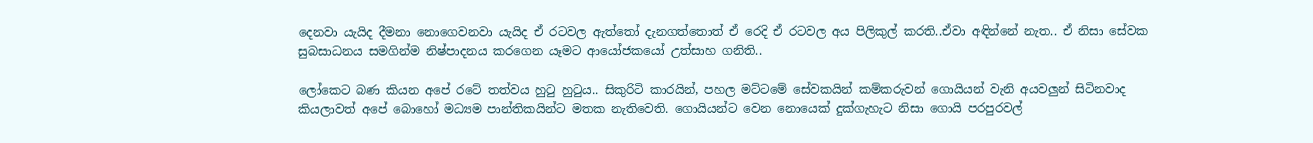දෙනවා යැයිද දීමනා නොගෙවනවා යැයිද ඒ රටවල ඇත්තෝ දැනගත්තොත් ඒ රෙදි ඒ රටවල අය පිලිකුල් කරති..ඒවා අඳින්නේ නැත.. ඒ නිසා සේවක සුබසාධනය සමගින්ම නිෂ්පාදනය කරගෙන යෑමට ආයෝජකයෝ උත්සාහ ගනිති..

ලෝකෙට බණ කියන අපේ රටේ තත්වය හුටු හුටුය.. සිකුරිටි කාරයින්, පහල මට්ටමේ සේවකයින් කම්කරුවන් ගොයියන් වැනි අයවලුන් සිටිනවාද කියලාවත් අපේ බොහෝ මධ්‍යම පාන්තිකයින්ට මතක නැතිවෙති. ගොයියන්ට වෙන නොයෙක් දුක්ගැහැට නිසා ගොයි පරපුරවල්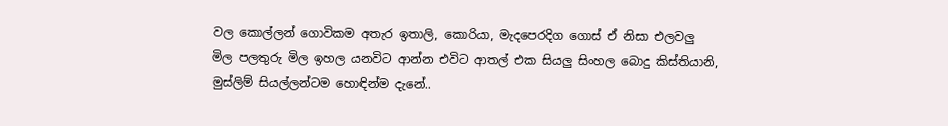වල කොල්ලන් ගොවිකම අතැර ඉතාලි, කොරියා, මැදපෙරදිග ගොස් ඒ නිසා එලවලු මිල පලතුරු මිල ඉහල යනවිට ආන්න එවිට ආතල් එක සියලු සිංහල බොදු කිස්තියානි, මුස්ලිම් සියල්ලන්ටම හොඳින්ම දැනේ..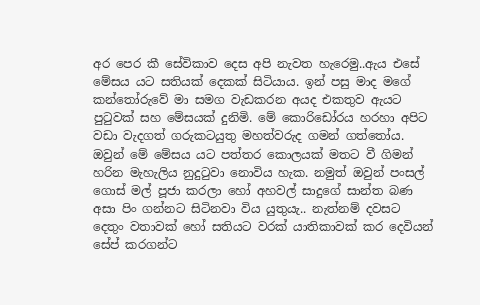අර පෙර කී සේවිකාව දෙස අපි නැවත හැරෙමු..ඇය එසේ මේසය යට සතියක් දෙකක් සිටියාය. ඉන් පසු මාද මගේ කන්තෝරුවේ මා සමග වැඩකරන අයද එකතුව ඇයට පුටුවක් සහ මේසයක් දුනිමි. මේ කොරිඩෝරය හරහා අපිට වඩා වැදගත් ගරුකටයුතු මහත්වරුද ගමන් ගත්තෝය. ඔවුන් මේ මේසය යට පත්තර කොලයක් මතට වී ගිමන් හරින මැහැලිය නුදුටුවා නොවිය හැක. නමුත් ඔවුන් පංසල් ගොස් මල් පූජා කරලා හෝ අහවල් සාදුගේ සාන්ත බණ අසා පිං ගන්නට සිටිනවා විය යුතුයැ.. නැත්නම් දවසට දෙතුං වතාවක් හෝ සතියට වරක් යාතිකාවක් කර දෙවියන් සේප් කරගන්ට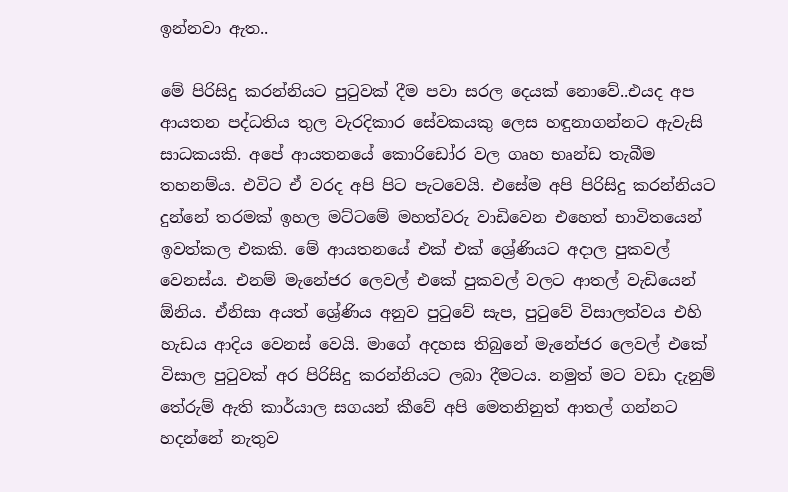ඉන්නවා ඇත..

මේ පිරිසිදු කරන්නියට පුටුවක් දීම පවා සරල දෙයක් නොවේ..එයද අප ආයතන පද්ධතිය තුල වැරදිකාර සේවකයකු ලෙස හඳුනාගන්නට ඇවැසි සාධකයකි. අපේ ආයතනයේ කොරිඩෝර වල ගෘහ භෘන්ඩ තැබීම තහනම්ය. එවිට ඒ වරද අපි පිට පැටවෙයි. එසේම අපි පිරිසිදු කරන්නියට දුන්නේ තරමක් ඉහල මට්ටමේ මහත්වරු වාඩිවෙන එහෙත් භාවිතයෙන් ඉවත්කල එකකි. මේ ආයතනයේ එක් එක් ශ්‍රේණියට අදාල පුකවල් වෙනස්ය. එනම් මැනේජර ලෙවල් එකේ පුකවල් වලට ආතල් වැඩියෙන් ඕනිය. ඒනිසා අයත් ශ්‍රේණිය අනුව පුටුවේ සැප, පුටුවේ විසාලත්වය එහි හැඩය ආදිය වෙනස් වෙයි. මාගේ අදහස තිබුනේ මැනේජර ලෙවල් එකේ විසාල පුටුවක් අර පිරිසිදු කරන්නියට ලබා දීමටය. නමුත් මට වඩා දැනුම් තේරුම් ඇති කාර්යාල සගයන් කීවේ අපි මෙතනිනුත් ආතල් ගන්නට හදන්නේ නැතුව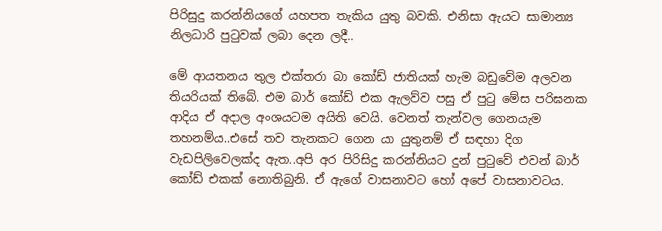පිරිසුදු කරන්නියගේ යහපත තැකිය යුතු බවකි. එනිසා ඇයට සාමාන්‍ය නිලධාරි පුටුවක් ලබා දෙන ලදී..

මේ ආයතනය තුල එක්තරා බා කෝඩ් ජාතියක් හැම බඩුවේම අලවන තියරියක් තිබේ. එම බාර් කෝඩ් එක ඇලව්ව පසු ඒ පුටු මේස පරිඝනක ආදිය ඒ අදාල අංශයටම අයිති වෙයි. වෙනත් තැන්වල ගෙනයැම තහනම්ය..එසේ තව තැනකට ගෙන යා යුතුනම් ඒ සඳහා දිග වැඩපිලිවෙලක්ද ඇත..අපි අර පිරිසිදු කරන්නියට දුන් පුටුවේ එවන් බාර් කෝඩ් එකක් නොතිබුනි. ඒ ඇගේ වාසනාවට හෝ අපේ වාසනාවටය.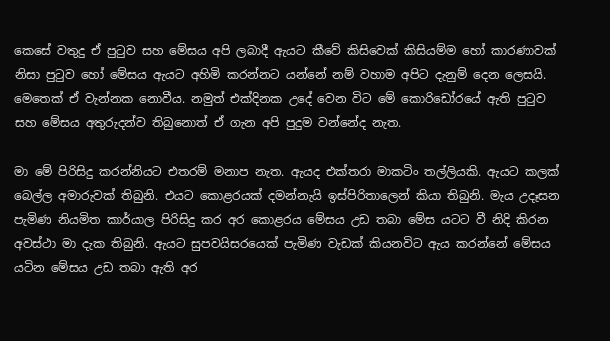කෙසේ වතුදු ඒ පුටුව සහ මේසය අපි ලබාදී ඇයට කීවේ කිසිවෙක් කිසියම්ම හෝ කාරණාවක් නිසා පුටුව හෝ මේසය ඇයට අහිමි කරන්නට යන්නේ නම් වහාම අපිට දැනුම් දෙන ලෙසයි. මෙතෙක් ඒ වැන්නක නොවීය. නමුත් එක්දිනක උදේ වෙන විට මේ කොරිඩෝරයේ ඇති පුටුව සහ මේසය අතුරුදන්ව තිබුනොත් ඒ ගැන අපි පුදුම වන්නේද නැත.

මා මේ පිරිසිදු කරන්නියට එතරම් මනාප නැත. ඇයද එක්තරා මාකටිං තල්ලියකි. ඇයට කලක් බෙල්ල අමාරුවක් තිබුනි. එයට කොළරයක් දමන්නැයි ඉස්පිරිතාලෙන් කියා තිබුනි. මැය උදෑසන පැමිණ නියමිත කාර්යාල පිරිසිදු කර අර කොළරය මේසය උඩ තබා මේස යටට වී නිදි කිරන අවස්ථා මා දැක තිබුනි. ඇයට සුපවයිසරයෙක් පැමිණ වැඩක් කියනවිට ඇය කරන්නේ මේසය යටින මේසය උඩ තබා ඇති අර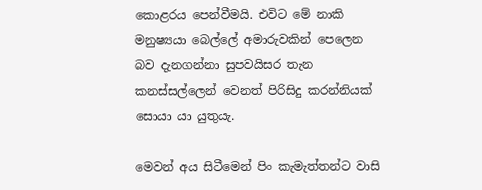කොළරය පෙන්වීමයි. එවිට මේ නාකි මනුෂ්‍යයා බෙල්ලේ අමාරුවකින් පෙලෙන බව දැනගන්නා සුපවයිසර තැන කනස්සල්ලෙන් වෙනත් පිරිසිදු කරන්නියක් සොයා යා යුතුයැ.

මෙවන් අය සිටීමෙන් පිං කැමැත්තන්ට වාසි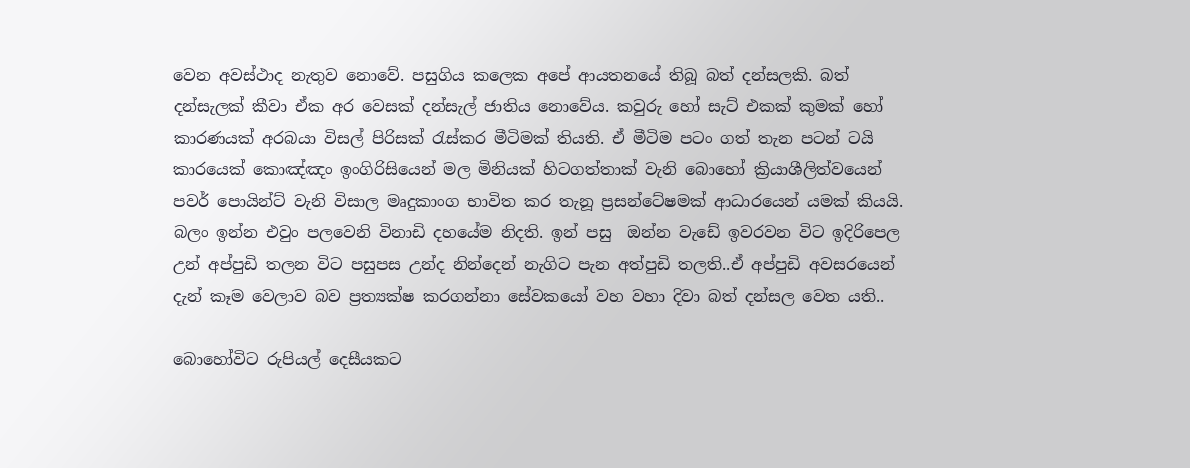වෙන අවස්ථාද නැතුව නොවේ. පසුගිය කලෙක අපේ ආයතනයේ තිබූ බත් දන්සලකි. බත් දන්සැලක් කීවා ඒක අර වෙසක් දන්සැල් ජාතිය නොවේය. කවුරු හෝ සැට් එකක් කුමක් හෝ කාරණයක් අරබයා විසල් පිරිසක් රැස්කර මීටිමක් තියති. ඒ මීටිම පටං ගත් තැන පටන් ටයි කාරයෙක් කොඤ්ඤං ඉංගිරිසියෙන් මල මිනියක් හිටගත්තාක් වැනි බොහෝ ක්‍රියාශීලිත්වයෙන් පවර් පොයින්ට් වැනි විසාල මෘදුකාංග භාවිත කර තැනූ ප්‍රසන්ටේෂමක් ආධාරයෙන් යමක් කියයි. බලං ඉන්න එවුං පලවෙනි විනාඩි දහයේම නිදති. ඉන් පසු  ඔන්න වැඩේ ඉවරවන විට ඉදිරිපෙල උන් අප්පුඩි තලන විට පසුපස උන්ද නින්දෙන් නැගිට පැන අත්පුඩි තලති..ඒ අප්පුඩි අවසරයෙන් දැන් කෑම වෙලාව බව ප්‍රත්‍යක්ෂ කරගන්නා සේවකයෝ වහ වහා දිවා බත් දන්සල වෙත යති..

බොහෝවිට රුපියල් දෙසීයකට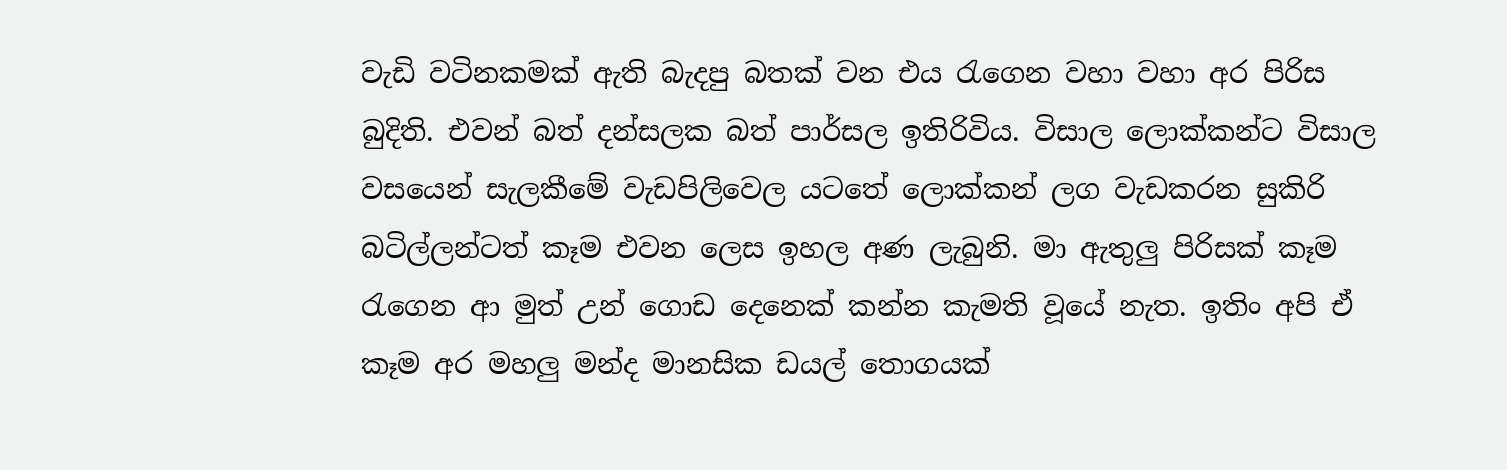වැඩි වටිනකමක් ඇති බැදපු බතක් වන එය රැගෙන වහා වහා අර පිරිස බුදිති. එවන් බත් දන්සලක බත් පාර්සල ඉතිරිවිය. විසාල ලොක්කන්ට විසාල වසයෙන් සැලකීමේ වැඩපිලිවෙල යටතේ ලොක්කන් ලග වැඩකරන සුකිරි බටිල්ලන්ටත් කෑම එවන ලෙස ඉහල අණ ලැබුනි. මා ඇතුලු පිරිසක් කෑම රැගෙන ආ මුත් උන් ගොඩ දෙනෙක් කන්න කැමති වූයේ නැත. ඉතිං අපි ඒ කෑම අර මහලු මන්ද මානසික ඩයල් තොගයක්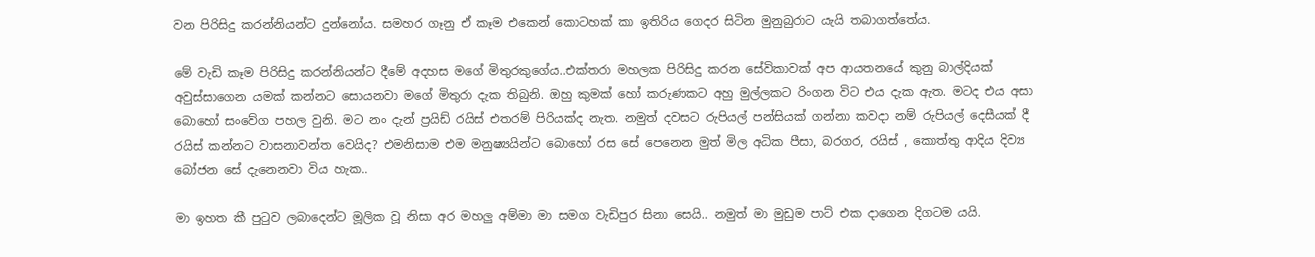වන පිරිසිදු කරන්නියන්ට දුන්නෝය. සමහර ගෑනු ඒ කෑම එකෙන් කොටහක් කා ඉතිරිය ගෙදර සිටින මුනුබුරාට යැයි තබාගත්තේය.

මේ වැඩි කෑම පිරිසිදු කරන්නියන්ට දීමේ අදහස මගේ මිතුරකුගේය..එක්තරා මහලක පිරිසිදු කරන සේවිකාවක් අප ආයතනයේ කුනු බාල්දියක් අවුස්සාගෙන යමක් කන්නට සොයනවා මගේ මිතුරා දැක තිබුනි. ඔහු කුමක් හෝ කරුණකට අහු මුල්ලකට රිංගන විට එය දැක ඇත. මටද එය අසා බොහෝ සංවේග පහල වුනි. මට නං දැන් ප්‍රයිඩ් රයිස් එතරම් පිරියක්ද නැත. නමුත් දවසට රුපියල් පන්සියක් ගන්නා කවදා නම් රුපියල් දෙසීයක් දී රයිස් කන්නට වාසනාවන්ත වෙයිද? එමනිසාම එම මනුෂ්‍යයින්ට බොහෝ රස සේ පෙනෙන මුත් මිල අධික පීසා, බරගර, රයිස් , කොත්තු ආදිය දිව්‍ය බෝජන සේ දැනෙනවා විය හැක..

මා ඉහත කී පුටුව ලබාදෙන්ට මූලික වූ නිසා අර මහලු අම්මා මා සමග වැඩිපුර සිනා සෙයි.. නමුත් මා මුඩුම පාට් එක දාගෙන දිගටම යයි.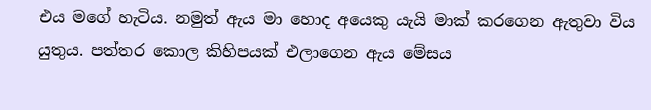එය මගේ හැටිය. නමුත් ඇය මා හොද අයෙකු යැයි මාක් කරගෙන ඇතුවා විය යුතුය. පත්තර කොල කිහිපයක් එලාගෙන ඇය මේසය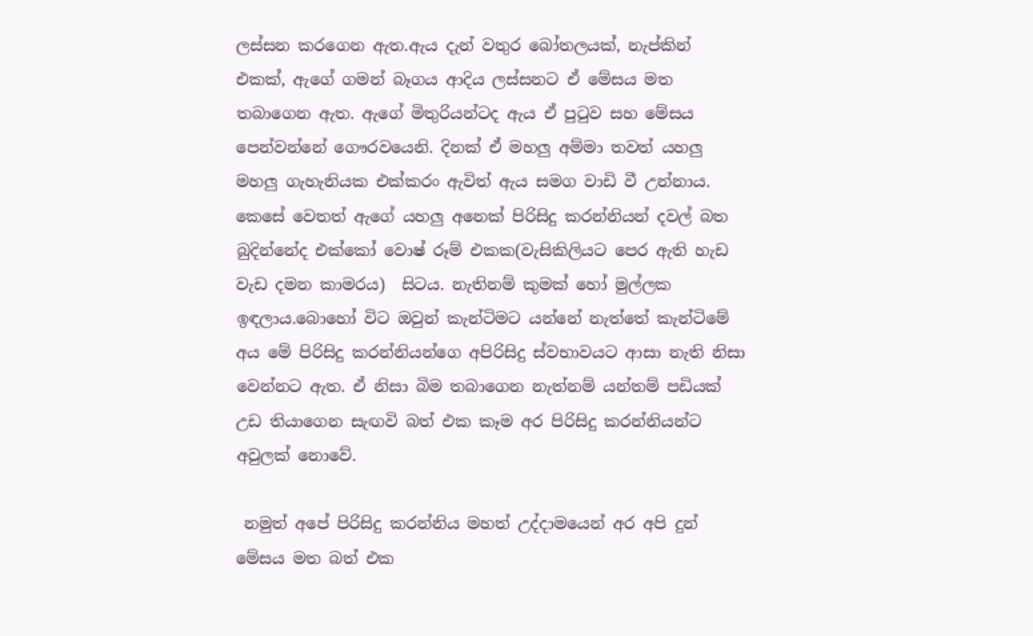ලස්සන කරගෙන ඇත.ඇය දැන් වතුර බෝතලයක්, නැප්කින් එකක්, ඇගේ ගමන් බෑගය ආදිය ලස්සනට ඒ මේසය මත තබාගෙන ඇත. ඇගේ මිතුරියන්ටද ඇය ඒ පුටුව සහ මේසය පෙන්වන්නේ ගෞරවයෙනි. දිනක් ඒ මහලු අම්මා තවත් යහලු මහලු ගැහැනියක එක්කරං ඇවිත් ඇය සමග වාඩි වී උන්නාය. කෙසේ වෙතත් ඇගේ යහලු අනෙක් පිරිසිදු කරන්නියන් දවල් බත බුදින්නේද එක්කෝ වොෂ් රූම් එකක(වැසිකිලියට පෙර ඇති හැඩ වැඩ දමන කාමරය)  සිටය. නැතිනම් කුමක් හෝ මුල්ලක ඉඳලාය.බොහෝ විට ඔවුන් කැන්ටිමට යන්නේ නැත්තේ කැන්ටිමේ අය මේ පිරිසිදු කරන්නියන්ගෙ අපිරිසිදු ස්වභාවයට ආසා නැති නිසා වෙන්නට ඇත. ඒ නිසා බිම තබාගෙන නැත්නම් යන්තම් පඩියක් උඩ තියාගෙන සැඟවි බත් එක කෑම අර පිරිසිදු කරන්නියන්ට අවුලක් නොවේ.

 නමුත් අපේ පිරිසිදු කරන්නිය මහත් උද්දාමයෙන් අර අපි දුන් මේසය මත බත් එක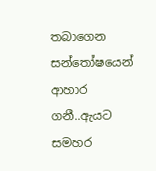තබාගෙන සන්තෝෂයෙන් ආහාර ගනී..ඇයට සමහර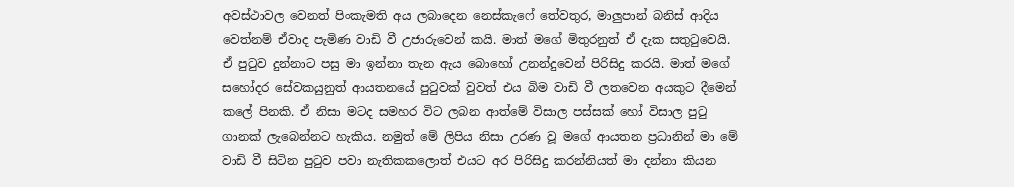අවස්ථාවල වෙනත් පිංකැමති අය ලබාදෙන නෙස්කැෆේ තේවතුර, මාලුපාන් බනිස් ආදිය වෙත්නම් ඒවාද පැමිණ වාඩි වී උජාරුවෙන් කයි. මාත් මගේ මිතුරනුත් ඒ දැක සතුටුවෙයි.   ඒ පුටුව දුන්නාට පසු මා ඉන්නා තැන ඇය බොහෝ උනන්දුවෙන් පිරිසිදු කරයි. මාත් මගේ සහෝදර සේවකයුනුත් ආයතනයේ පුටුවක් වුවත් එය බිම වාඩි වී ලතවෙන අයකුට දීමෙන් කලේ පිනකි. ඒ නිසා මටද සමහර විට ලබන ආත්මේ විසාල පස්සක් හෝ විසාල පුටු ගානක් ලැබෙන්නට හැකිය. නමුත් මේ ලිපිය නිසා උරණ වූ මගේ ආයතන ප්‍රධානින් මා මේ වාඩි වී සිටින පුටුව පවා නැතිකකලොත් එයට අර පිරිසිදු කරන්නියත් මා දන්නා කියන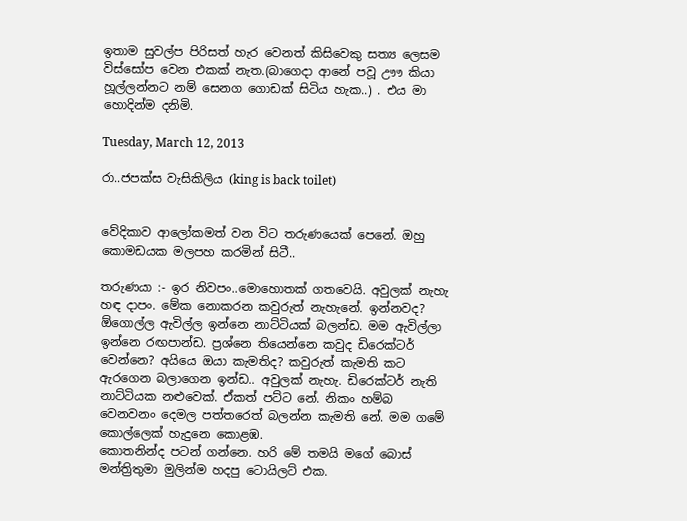ඉතාම සුවල්ප පිරිසත් හැර වෙනත් කිසිවෙකු සත්‍ය ලෙසම විස්සෝප වෙන එකක් නැත.(බාගෙදා ආනේ පවූ ඌෟ කියා හූල්ලන්නට නම් සෙනග ගොඩක් සිටිය හැක..) . එය මා හොදින්ම දනිමි.

Tuesday, March 12, 2013

රා..ජපක්ස වැසිකිලිය (king is back toilet)


වේදිකාව ආලෝකමත් වන විට තරුණයෙක් පෙනේ. ඔහු කොමඩයක මලපහ කරමින් සිටී..

තරුණයා :- ඉර නිවපං..මොහොතක් ගතවෙයි. අවුලක් නැහැ හඳ දාපං. මේක නොකරන කවුරුත් නැහැනේ. ඉන්නවද? ඕගොල්ල ඇවිල්ල ඉන්නෙ නාට්ටියක් බලන්ඩ. මම ඇවිල්ලා ඉන්නෙ රඟපාන්ඩ. ප්‍රශ්නෙ තියෙන්නෙ කවුද ඩිරෙක්ටර් වෙන්නෙ? අයියෙ ඔයා කැමතිද? කවුරුත් කැමති කට ඇරගෙන බලාගෙන ඉන්ඩ.. අවුලක් නැහැ. ඩිරෙක්ටර් නැති නාට්ටියක නළුවෙක්. ඒකත් පට්ට නේ. නිකං හම්බ වෙනවනං දෙමල පත්තරෙත් බලන්න කැමති නේ. මම ගමේ කොල්ලෙක් හැදුනෙ කොළඹ.
කොතනින්ද පටන් ගන්නෙ. හරි මේ තමයි මගේ බොස් මන්ත්‍රිතුමා මුලින්ම හදපු ටොයිලට් එක.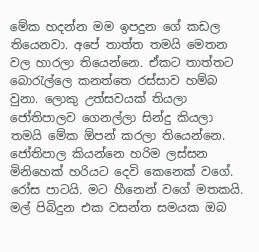මේක හදන්න මම ඉපදුන ගේ කඩල තියෙනවා. අපේ තාත්ත තමයි මෙතන වල හාරලා තියෙන්නෙ. ඒකට තාත්තට බොරැල්ලෙ කනත්තෙ රස්සාව හම්බ වුනා. ලොකු උත්සවයක් තියලා ජෝතිපාලව ගෙනල්ලා සින්දු කියලා තමයි මේක ඕපන් කරලා තියෙන්නෙ.
ජෝතිපාල කියන්නෙ හරිම ලස්සන මිනිහෙක් හරියට දෙවි කෙනෙක් වගේ. රෝස පාටයි. මට හීනෙන් වගේ මතකයි. මල් පිබිදුන එක වසන්ත සමයක ඔබ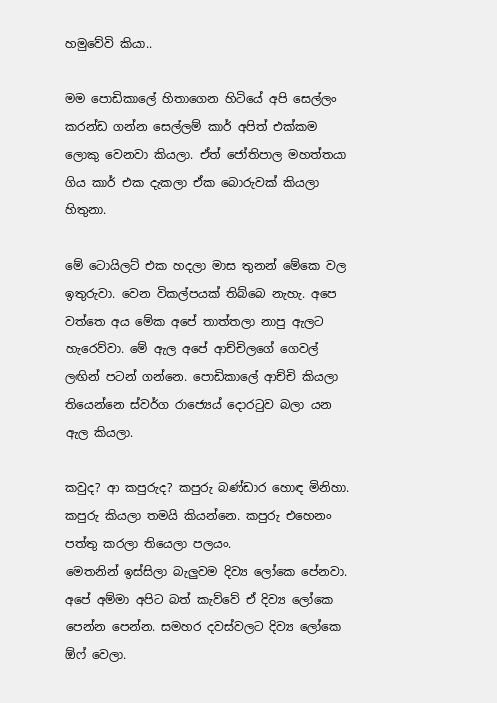හමුවේවි කියා..

මම පොඩිකාලේ හිතාගෙන හිටියේ අපි සෙල්ලං කරන්ඩ ගන්න සෙල්ලම් කාර් අපිත් එක්කම ලොකු වෙනවා කියලා. ඒත් ජෝතිපාල මහත්තයා ගිය කාර් එක දැකලා ඒක බොරුවක් කියලා හිතුනා.

මේ ටොයිලට් එක හදලා මාස තුනන් මේකෙ වල ඉතුරුවා. වෙන විකල්පයක් තිබ්බෙ නැහැ. අපෙ වත්තෙ අය මේක අපේ තාත්තලා නාපු ඇලට හැරෙව්වා. මේ ඇල අපේ ආච්චිලගේ ගෙවල් ලඟින් පටන් ගන්නෙ. පොඩිකාලේ ආච්චි කියලා තියෙන්නෙ ස්වර්ග රාජ්‍යෙය් දොරටුව බලා යන ඇල කියලා.

කවුද? ආ කපුරුද? කපුරු බණ්ඩාර හොඳ මිනිහා. කපුරු කියලා තමයි කියන්නෙ. කපුරු එහෙනං පත්තු කරලා තියෙලා පලයං.
මෙතනින් ඉස්සිලා බැලුවම දිව්‍ය ලෝකෙ පේනවා. අපේ අම්මා අපිට බත් කැව්වේ ඒ දිව්‍ය ලෝකෙ පෙන්න පෙන්න. සමහර දවස්වලට දිව්‍ය ලෝකෙ ඕෆ් වෙලා.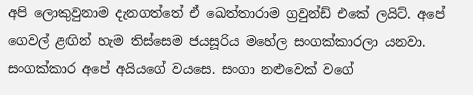අපි ලොකුවුනාම දැනගත්තේ ඒ ඛෙත්තාරාම ග්‍රවුන්ඩ් එකේ ලයිට්. අපේ ගෙවල් ළඟින් හැම තිස්සෙම ජයසූරිය මහේල සංගක්කාරලා යනවා.
සංගක්කාර අපේ අයියගේ වයසෙ. සංගා නළුවෙක් වගේ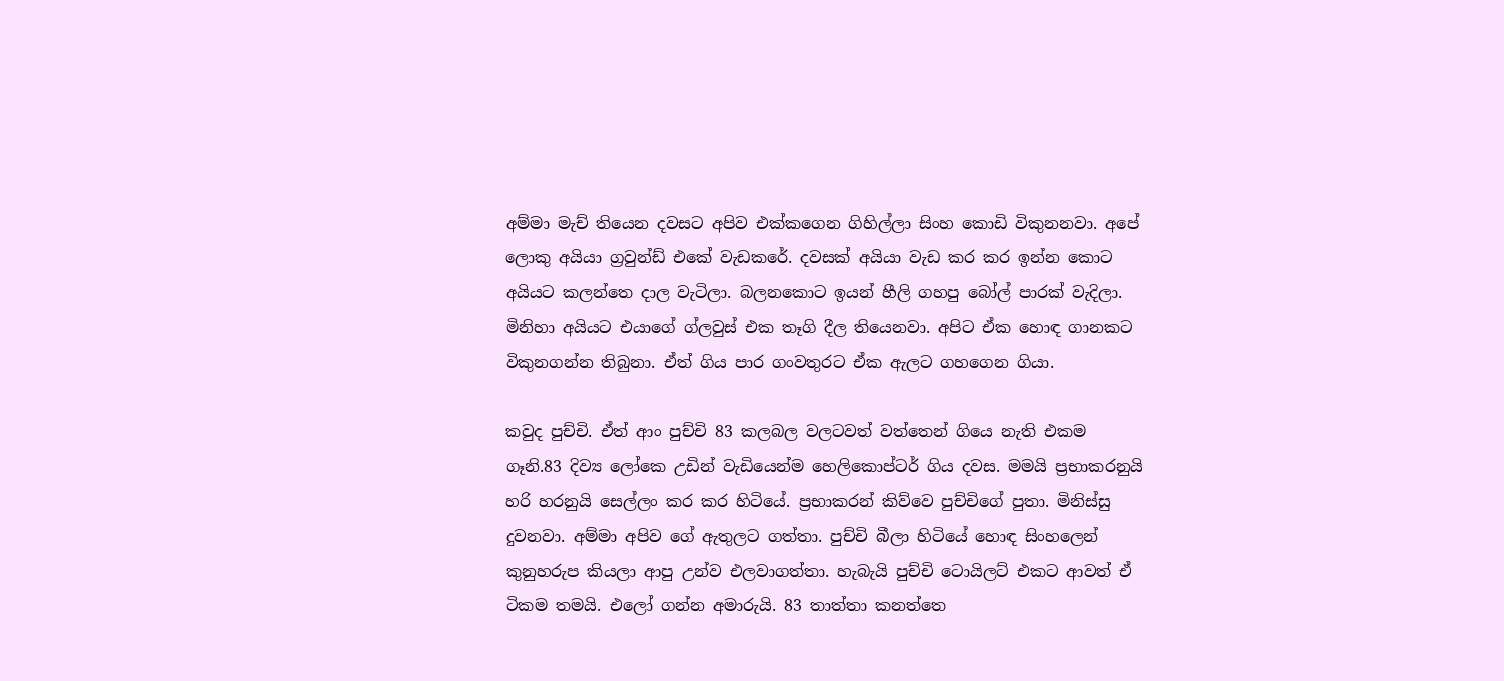අම්මා මැච් තියෙන දවසට අපිව එක්කගෙන ගිහිල්ලා සිංහ කොඩි විකුනනවා. අපේ ලොකු අයියා ග්‍රවුන්ඩ් එකේ වැඩකරේ. දවසක් අයියා වැඩ කර කර ඉන්න කොට අයියට කලන්තෙ දාල වැටිලා. බලනකොට ඉයන් හීලි ගහපු බෝල් පාරක් වැදිලා. මිනිහා අයියට එයාගේ ග්ලවුස් එක තෑගි දීල තියෙනවා. අපිට ඒක හොඳ ගානකට විකුනගන්න තිබුනා. ඒත් ගිය පාර ගංවතුරට ඒක ඇලට ගහගෙන ගියා.

කවුද පුච්චි. ඒත් ආං පුච්චි 83 කලබල වලටවත් වත්තෙන් ගියෙ නැති එකම ගෑනි.83 දිව්‍ය ලෝකෙ උඩින් වැඩියෙන්ම හෙලිකොප්ටර් ගිය දවස. මමයි ප්‍රභාකරනුයි හරි හරනුයි සෙල්ලං කර කර හිටියේ. ප්‍රභාකරන් කිව්වෙ පුච්චිගේ පුතා. මිනිස්සු දුවනවා. අම්මා අපිව ගේ ඇතුලට ගත්තා. පුච්චි බීලා හිටියේ හොඳ සිංහලෙන් කුනුහරුප කියලා ආපු උන්ව එලවාගත්තා. හැබැයි පුච්චි ටොයිලට් එකට ආවත් ඒ ටිකම තමයි. එලෝ ගන්න අමාරුයි. 83 තාත්තා කනත්තෙ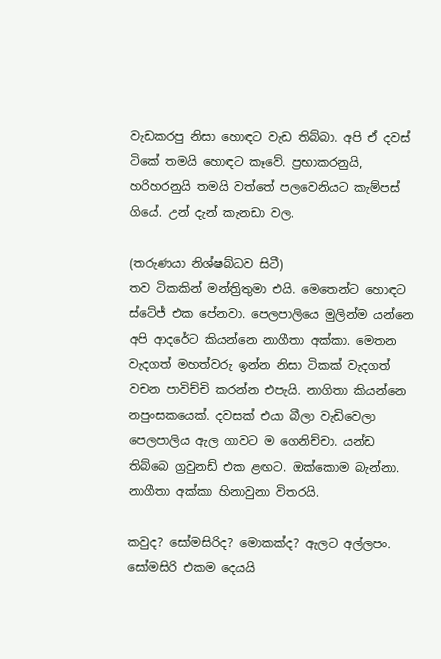වැඩකරපු නිසා හොඳට වැඩ තිබ්බා. අපි ඒ දවස් ටිකේ තමයි හොඳට කෑවේ. ප්‍රභාකරනුයි, හරිහරනුයි තමයි වත්තේ පලවෙනියට කැම්පස් ගියේ. උන් දැන් කැනඩා වල.

(තරුණයා නිශ්ෂබ්ධව සිටී)
තව ටිකකින් මන්ත්‍රිතුමා එයි. මෙතෙන්ට හොඳට ස්ටේජ් එක පේනවා. පෙලපාලියෙ මුලින්ම යන්නෙ අපි ආදරේට කියන්නෙ නාගීතා අක්කා. මෙතන වැදගත් මහත්වරු ඉන්න නිසා ටිකක් වැදගත් වචන පාවිච්චි කරන්න එපැයි. නාගිතා කියන්නෙ නපුංසකයෙක්. දවසක් එයා බීලා වැඩිවෙලා පෙලපාලිය ඇල ගාවට ම ගෙනිච්චා. යන්ඩ තිබ්බෙ ග්‍රවුනඩ් එක ළඟට. ඔක්කොම බැන්නා. නාගීතා අක්කා හිනාවුනා විතරයි.

කවුද? සෝමසිරිද? මොකක්ද? ඇලට අල්ලපං. සෝමසිරි එකම දෙයයි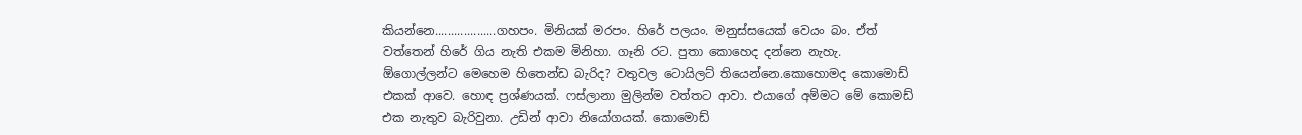කියන්නෙ...................ගහපං. මිනියක් මරපං. හිරේ පලයං. මනුස්සයෙක් වෙයං බං. ඒත් වත්තෙන් හිරේ ගිය නැති එකම මිනිහා. ගෑනි රට. පුතා කොහෙද දන්නෙ නැහැ.
ඕගොල්ලන්ට මෙහෙම හිතෙන්ඩ බැරිද? වතුවල ටොයිලට් තියෙන්නෙ.කොහොමද කොමොඩ් එකක් ආවෙ. හොඳ ප්‍රශ්ණයක්. ෆස්ලානා මුලින්ම වත්තට ආවා. එයාගේ අම්මට මේ කොමඩ් එක නැතුව බැරිවුනා. උඩින් ආවා නියෝගයක්. කොමොඩ්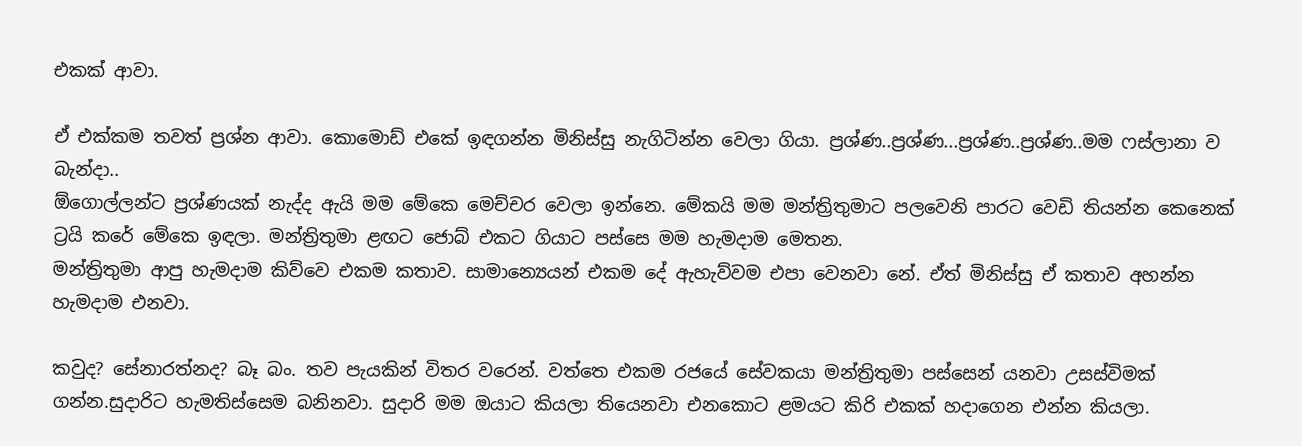එකක් ආවා.

ඒ එක්කම තවත් ප්‍රශ්න ආවා. කොමොඩ් එකේ ඉඳගන්න මිනිස්සු නැගිටින්න වෙලා ගියා. ප්‍රශ්ණ..ප්‍රශ්ණ...ප්‍රශ්ණ..ප්‍රශ්ණ..මම ෆස්ලානා ව බැන්දා..
ඕගොල්ලන්ට ප්‍රශ්ණයක් නැද්ද ඇයි මම මේකෙ මෙච්චර වෙලා ඉන්නෙ. මේකයි මම මන්ත්‍රිතුමාට පලවෙනි පාරට වෙඩි තියන්න කෙනෙක් ට්‍රයි කරේ මේකෙ ඉඳලා. මන්ත්‍රිතුමා ළඟට ජොබ් එකට ගියාට පස්සෙ මම හැමදාම මෙතන.
මන්ත්‍රිතුමා ආපු හැමදාම කිව්වෙ එකම කතාව. සාමාන්‍යෙයන් එකම දේ ඇහැව්වම එපා වෙනවා නේ. ඒත් මිනිස්සු ඒ කතාව අහන්න හැමදාම එනවා.

කවුද? සේනාරත්නද? බෑ බං. තව පැයකින් විතර වරෙන්. වත්තෙ එකම රජයේ සේවකයා මන්ත්‍රිතුමා පස්සෙන් යනවා උසස්විමක් ගන්න.සුදාරිට හැමතිස්සෙම බනිනවා. සුදාරි මම ඔයාට කියලා තියෙනවා එනකොට ළමයට කිරි එකක් හදාගෙන එන්න කියලා.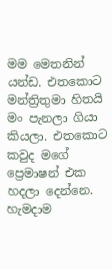මම මෙතනින් යන්ඩ. එතකොට මන්ත්‍රිතුමා හිතයි මං පැනලා ගියා කියලා. එතකොට කවුද මගේ ප්‍රෙමාෂන් එක හදලා දෙන්නෙ. හැමදාම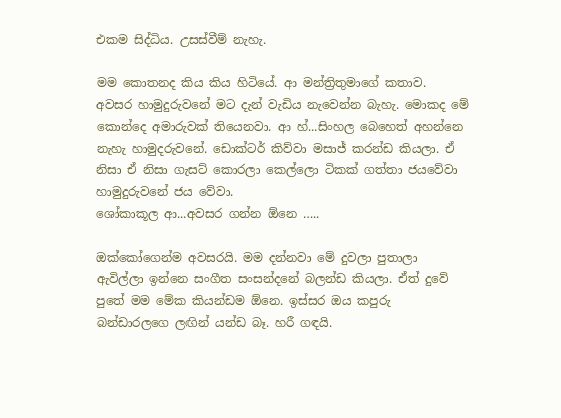එකම සිද්ධිය. උසස්වීම් නැහැ.

මම කොතනද කිය කිය හිටියේ. ආ මන්ත්‍රිතුමාගේ කතාව.
අවසර හාමුදුරුවනේ මට දැන් වැඩිය නැවෙන්න බැහැ. මොකද මේ කොන්දෙ අමාරුවක් තියෙනවා. ආ හ්...සිංහල බෙහෙත් අහන්නෙ නැහැ හාමුදරුවනේ. ඩොක්ටර් කිව්වා මසාජ් කරන්ඩ කියලා. ඒ නිසා ඒ නිසා ගැසට් කොරලා කෙල්ලො ටිකක් ගත්තා ජයවේවා හාමුදුරුවනේ ජය වේවා.
ශෝකාකූල ආ...අවසර ගන්න ඕනෙ …..

ඔක්කෝගෙන්ම අවසරයි. මම දන්නවා මේ දුවලා පුතාලා ඇවිල්ලා ඉන්නෙ සංගීත සංසන්දනේ බලන්ඩ කියලා. ඒත් දුවේ පුතේ මම මේක කියන්ඩම ඕනෙ. ඉස්සර ඔය කපුරු බන්ඩාරලගෙ ලඟින් යන්ඩ බෑ. හරී ගඳයි.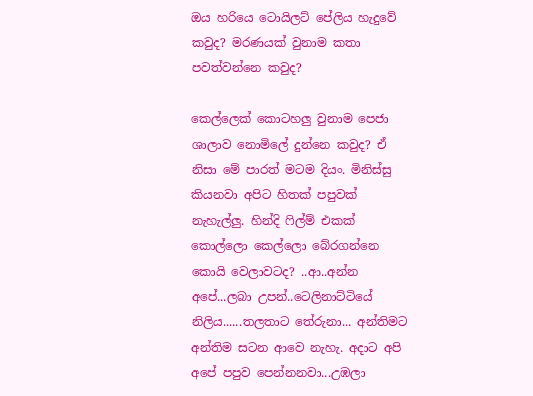ඔය හරියෙ ටොයිලට් පේලිය හැදුවේ කවුද? මරණයක් වුනාම කතා පවත්වන්නෙ කවුද?

කෙල්ලෙක් කොටහලු වුනාම පෙජා ශාලාව නොමිලේ දුන්නෙ කවුද? ඒ නිසා මේ පාරත් මටම දියං. මිනිස්සු කියනවා අපිට හිතක් පපුවක් නැහැල්ලු. හින්දි ෆිල්ම් එකක් කොල්ලො කෙල්ලො බේරගන්නෙ කොයි වෙලාවටද? ..ආ..අන්න අපේ...ලබා උපන්..ටෙලිනාට්ටියේ නිලිය......තලතාට තේරුනා... අන්තිමට අන්තිම සටන ආවෙ නැහැ. අදාට අපි අපේ පපුව පෙන්නනවා...උඹලා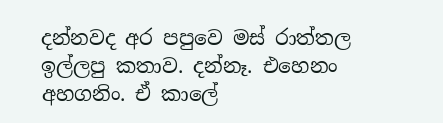දන්නවද අර පපුවෙ මස් රාත්තල ඉල්ලපු කතාව. දන්නෑ. එහෙනං අහගනිං. ඒ කාලේ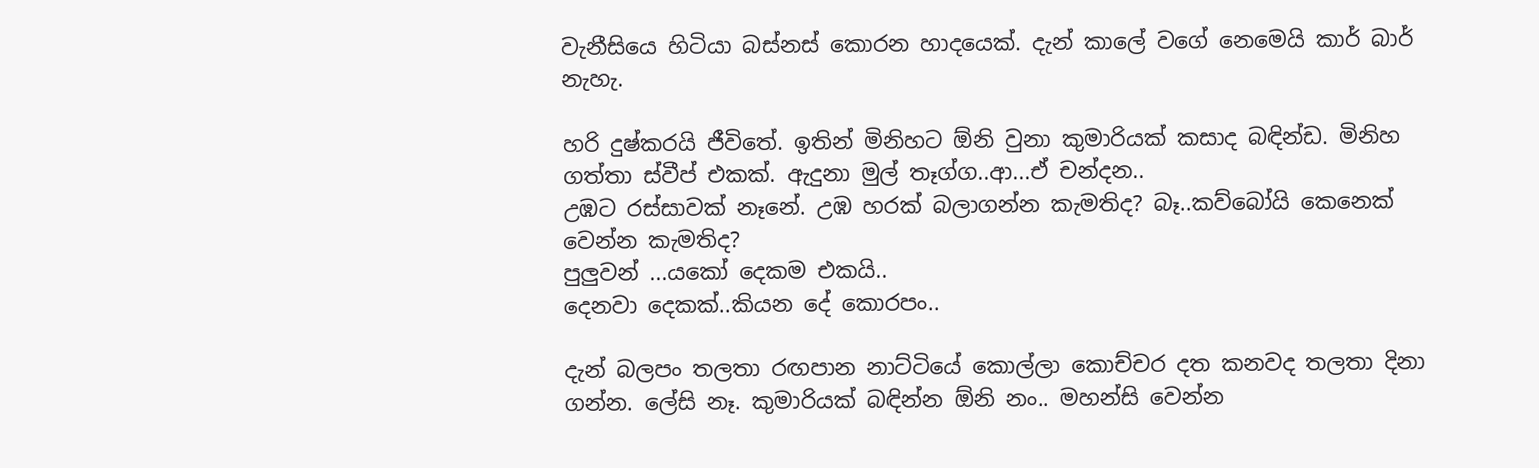වැනීසියෙ හිටියා බස්නස් කොරන හාදයෙක්. දැන් කාලේ වගේ නෙමෙයි කාර් බාර් නැහැ.

හරි දුෂ්කරයි ජීවිතේ. ඉතින් මිනිහට ඕනි වුනා කුමාරියක් කසාද බඳින්ඩ. මිනිහ ගත්තා ස්වීප් එකක්. ඇදුනා මුල් තෑග්ග..ආ...ඒ චන්දන..
උඹට රස්සාවක් නෑනේ. උඹ හරක් බලාගන්න කැමතිද? බෑ..කව්බෝයි කෙනෙක් වෙන්න කැමතිද?
පුලුවන් ...යකෝ දෙකම එකයි..
දෙනවා දෙකක්..කියන දේ කොරපං..

දැන් බලපං තලතා රඟපාන නාට්ටියේ කොල්ලා කොච්චර දත කනවද තලතා දිනා ගන්න. ලේසි නෑ. කුමාරියක් බඳින්න ඕනි නං.. මහන්සි වෙන්න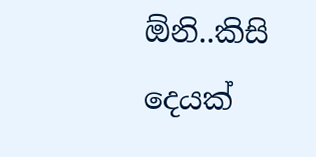ඕනි..කිසි දෙයක්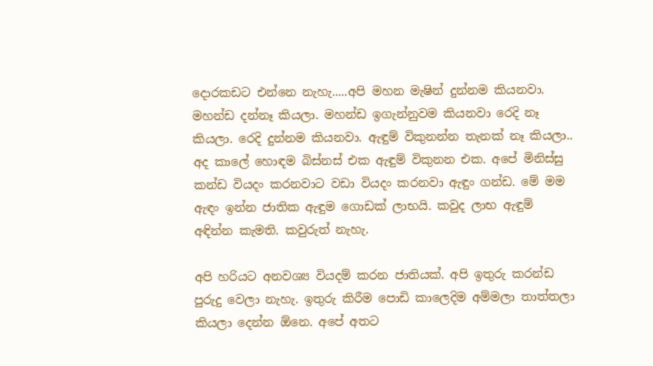දොරකඩට එන්නෙ නැහැ.....අපි මහන මැෂින් දුන්නම කියනවා. මහන්ඩ දන්නෑ කියලා. මහන්ඩ ඉගැන්නුවම කියනවා රෙදි නෑ කියලා. රෙදි දුන්නම කියනවා. ඇඳුම් විකුනන්න තැනක් නෑ කියලා..
අද කාලේ හොඳම බිස්නස් එක ඇඳුම් විකුනන එක. අපේ මිනිස්සු කන්ඩ වියදං කරනවාට වඩා වියදං කරනවා ඇඳුං ගන්ඩ. මේ මම ඇඳං ඉන්න ජාතික ඇඳුම ගොඩක් ලාභයි. කවුද ලාභ ඇඳුම් අඳින්න කැමති. කවුරුත් නැහැ.

අපි හරියට අනවශ්‍ය වියදම් කරන ජාතියක්. අපි ඉතුරු කරන්ඩ පුරුදු වෙලා නැහැ. ඉතුරු කිරීම පොඩි කාලෙදිම අම්මලා තාත්තලා කියලා දෙන්න ඕනෙ. අපේ අතට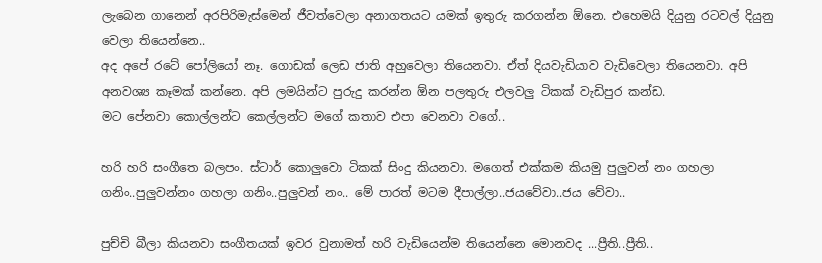ලැබෙන ගානෙන් අරපිරිමැස්මෙන් ජීවත්වෙලා අනාගතයට යමක් ඉතුරු කරගන්න ඕනෙ. එහෙමයි දියුනු රටවල් දියුනු වෙලා තියෙන්නෙ..
අද අපේ රටේ පෝලියෝ නෑ. ගොඩක් ලෙඩ ජාති අහුවෙලා තියෙනවා. ඒත් දියවැඩියාව වැඩිවෙලා තියෙනවා. අපි අනවශ්‍ය කෑමක් කන්නෙ. අපි ලමයින්ට පුරුදු කරන්න ඕන පලතුරු එලවලු ටිකක් වැඩිපුර කන්ඩ.
මට පේනවා කොල්ලන්ට කෙල්ලන්ට මගේ කතාව එපා වෙනවා වගේ..

හරි හරි සංගීතෙ බලපං. ස්ටාර් කොලුවො ටිකක් සිංදු කියනවා. මගෙත් එක්කම කියමු පුලුවන් නං ගහලා ගනිං..පුලුවන්නං ගහලා ගනිං..පුලුවන් නං.. මේ පාරත් මටම දීපාල්ලා..ජයවේවා..ජය වේවා..

පුච්චි බීලා කියනවා සංගීතයක් ඉවර වුනාමත් හරි වැඩියෙන්ම තියෙන්නෙ මොනවද ...ප්‍රීති..ප්‍රීති..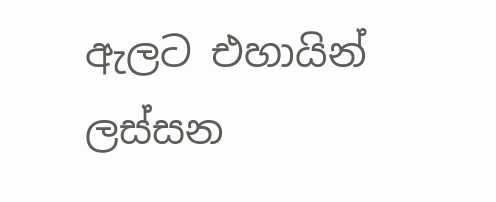ඇලට එහායින් ලස්සන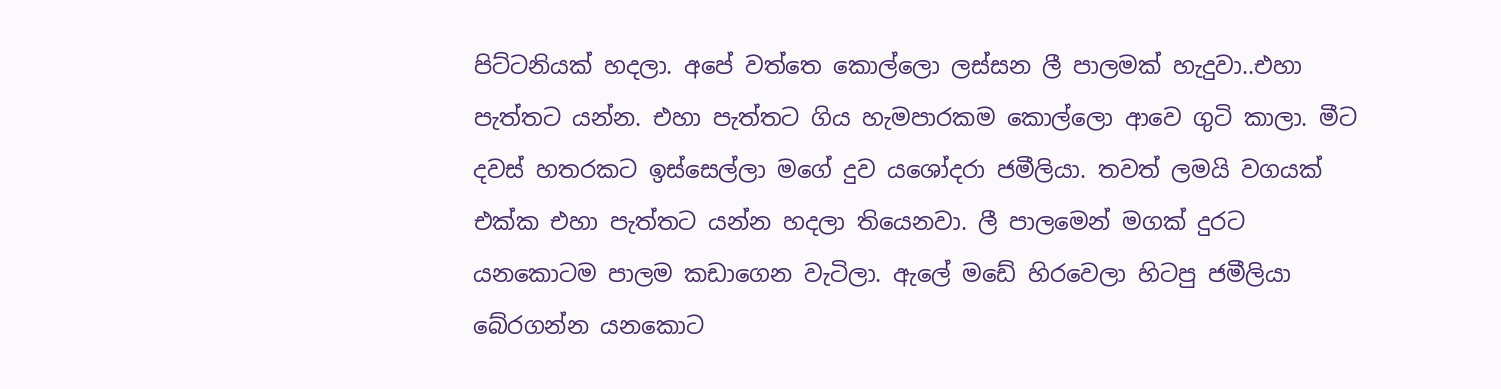පිට්ටනියක් හදලා. අපේ වත්තෙ කොල්ලො ලස්සන ලී පාලමක් හැදුවා..එහා පැත්තට යන්න. එහා පැත්තට ගිය හැමපාරකම කොල්ලො ආවෙ ගුටි කාලා. මීට දවස් හතරකට ඉස්සෙල්ලා මගේ දුව යශෝදරා ජමීලියා. තවත් ලමයි වගයක් එක්ක එහා පැත්තට යන්න හදලා තියෙනවා. ලී පාලමෙන් මගක් දුරට යනකොටම පාලම කඩාගෙන වැටිලා. ඇලේ මඩේ හිරවෙලා හිටපු ජමීලියා බේරගන්න යනකොට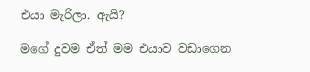එයා මැරිලා. ඇයි?

මගේ දුවම ඒත් මම එයාව වඩාගෙන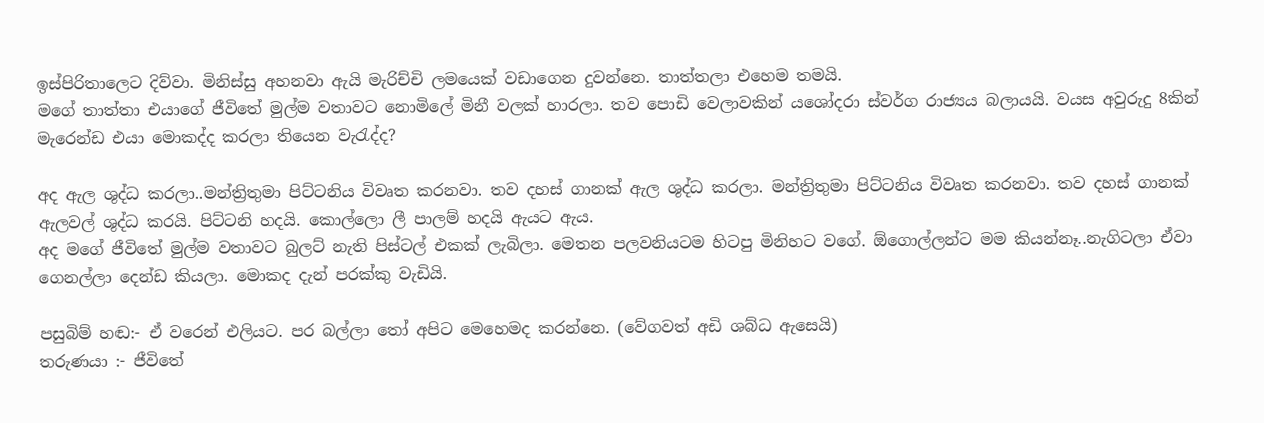ඉස්පිරිතාලෙට දිව්වා. මිනිස්සු අහනවා ඇයි මැරිච්චි ලමයෙක් වඩාගෙන දුවන්නෙ. තාත්තලා එහෙම තමයි.
මගේ තාත්තා එයාගේ ජීවිතේ මුල්ම වතාවට නොමිලේ මිනී වලක් හාරලා. තව පොඩි වෙලාවකින් යශෝදරා ස්වර්ග රාජ්‍යය බලායයි. වයස අවුරුදු 8කින් මැරෙන්ඩ එයා මොකද්ද කරලා තියෙන වැරැද්ද?

අද ඇල ශුද්ධ කරලා..මන්ත්‍රිතුමා පිට්ටනිය විවෘත කරනවා. තව දහස් ගානක් ඇල ශුද්ධ කරලා. මන්ත්‍රිතුමා පිට්ටනිය විවෘත කරනවා. තව දහස් ගානක් ඇලවල් ශුද්ධ කරයි. පිට්ටනි හදයි. කොල්ලො ලී පාලම් හදයි ඇයට ඇය.
අද මගේ ජීවිතේ මුල්ම වතාවට බුලට් නැති පිස්ටල් එකක් ලැබිලා. මෙතන පලවනියටම හිටපු මිනිහට වගේ. ඕගොල්ලන්ට මම කියන්නෑ..නැගිටලා ඒවා ගෙනල්ලා දෙන්ඩ කියලා. මොකද දැන් පරක්කු වැඩියි.

පසුබිම් හඬ:- ඒ වරෙන් එලියට. පර බල්ලා තෝ අපිට මෙහෙමද කරන්නෙ. (වේගවත් අඩි ශබ්ධ ඇසෙයි)
තරුණයා :- ජීවිතේ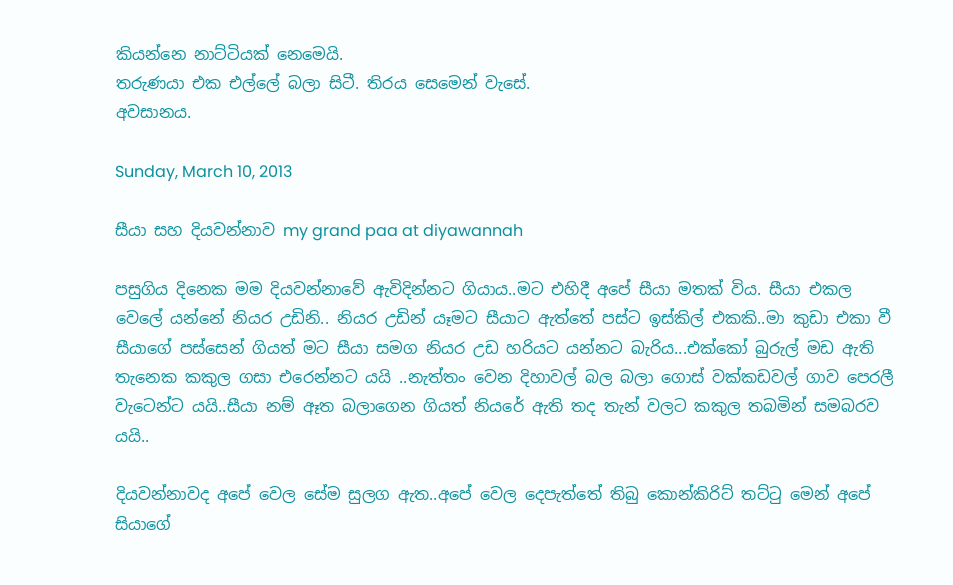කියන්නෙ නාට්ටියක් නෙමෙයි.
තරුණයා එක එල්ලේ බලා සිටී. තිරය සෙමෙන් වැසේ.
අවසානය.

Sunday, March 10, 2013

සීයා සහ දියවන්නාව my grand paa at diyawannah

පසුගිය දිනෙක මම දියවන්නාවේ ඇවිදින්නට ගියාය..මට එහිදී අපේ සීයා මතක් විය. සීයා එකල වෙලේ යන්නේ නියර උඩිනි.. නියර උඩින් යෑමට සීයාට ඇත්තේ පස්ට ඉස්කිල් එකකි..මා කුඩා එකා වී සීයාගේ පස්සෙන් ගියත් මට සීයා සමග නියර උඩ හරියට යන්නට බැරිය...එක්කෝ බුරුල් මඩ ඇති තැනෙක කකුල ගසා එරෙන්නට යයි ..නැත්තං වෙන දිහාවල් බල බලා ගොස් වක්කඩවල් ගාව පෙරලී වැටෙන්ට යයි..සීයා නම් ඈත බලාගෙන ගියත් නියරේ ඇති තද තැන් වලට කකුල තබමින් සමබරව යයි..

දියවන්නාවද අපේ වෙල සේම සුලග ඇත..අපේ වෙල දෙපැත්තේ තිබු කොන්කිරිට් තට්ටු මෙන් අපේ සියාගේ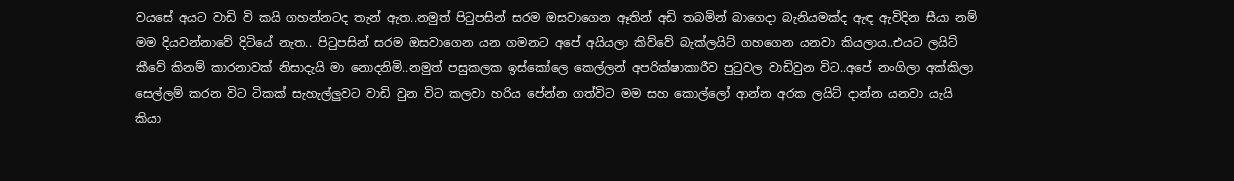වයසේ අයට වාඩි වි කයි ගහන්නටද තැන් ඇත..නමුත් පිටුපසින් සරම ඔසවාගෙන ඈතින් අඩි තබමින් බාගෙදා බැනියමක්ද ඇඳ ඇවිදින සීයා නම් මම දියවන්නාවේ දිටියේ නැත.. පිටුපසින් සරම ඔසවාගෙන යන ගමනට අපේ අයියලා කිව්වේ බැක්ලයිට් ගහගෙන යනවා කියලාය..එයට ලයිට් කීවේ කිනම් කාරනාවක් නිසාදැයි මා නොදනිමි..නමුත් පසුකලක ඉස්කෝලෙ කෙල්ලන් අපරික්ෂාකාරීව පුටුවල වාඩිවුන විට..අපේ නංගිලා අක්කිලා සෙල්ලම් කරන විට ටිකක් සැහැල්ලුවට වාඩි වුන විට කලවා හරිය පේන්න ගත්විට මම සහ කොල්ලෝ ආන්න අරක ලයිට් දාන්න යනවා යැයි කියා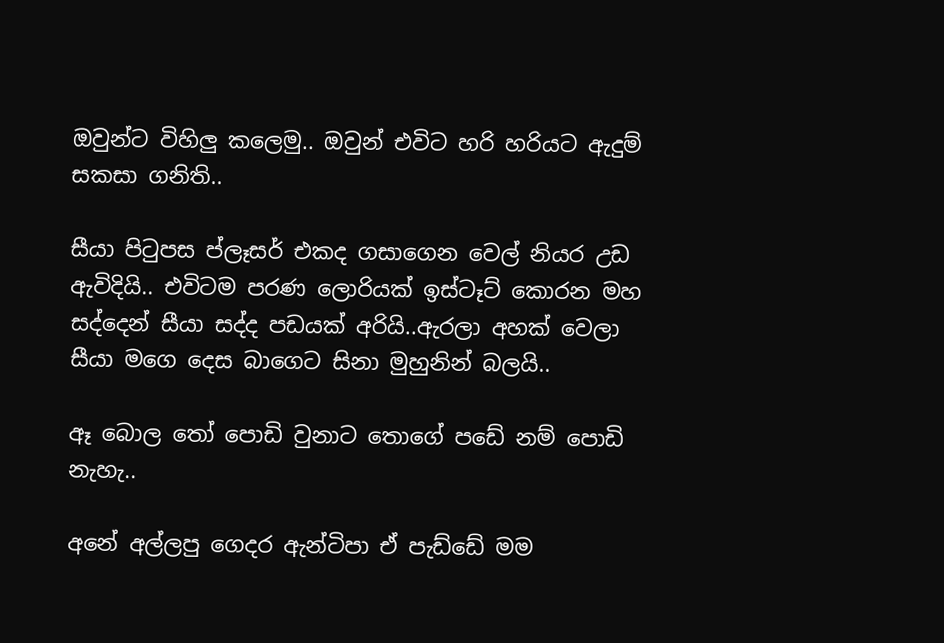ඔවුන්ට විහිලු කලෙමු.. ඔවුන් එවිට හරි හරියට ඇදුම් සකසා ගනිති..

සීයා පිටුපස ප්ලෑසර් එකද ගසාගෙන වෙල් නියර උඩ ඇවිදියි.. එවිටම පරණ ලොරියක් ඉස්ටෑට් කොරන මහ සද්දෙන් සීයා සද්ද පඩයක් අරියි..ඇරලා අහක් වෙලා සීයා මගෙ දෙස බාගෙට සිනා මුහුනින් බලයි..

ඈ බොල තෝ පොඩි වුනාට තොගේ පඩේ නම් පොඩි නැහැ..

අනේ අල්ලපු ගෙදර ඇන්ටිපා ඒ පැඩ්ඩේ මම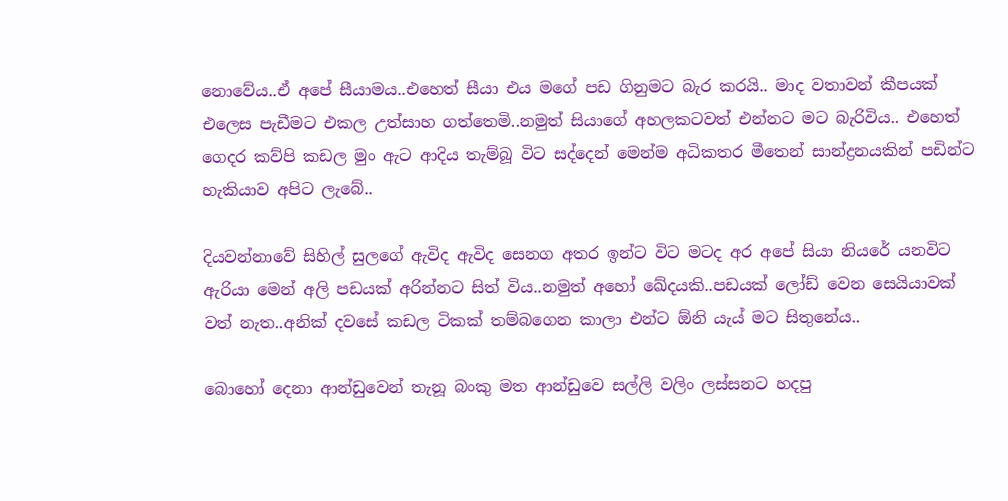නොවේය..ඒ අපේ සීයාමය..එහෙත් සීයා එය මගේ පඩ ගිනුමට බැර කරයි.. මාද වතාවන් කීපයක් එලෙස පැඩීමට එකල උත්සාහ ගත්තෙමි..නමුත් සියාගේ අහලකටවත් එන්නට මට බැරිවිය.. එහෙත් ගෙදර කව්පි කඩල මුං ඇට ආදිය තැම්බූ විට සද්දෙන් මෙන්ම අධිකතර මීතෙන් සාන්ද්‍රනයකින් පඩින්ට හැකියාව අපිට ලැබේ..

දියවන්නාවේ සිහිල් සුලගේ ඇවිද ඇවිද සෙනග අතර ඉන්ට විට මටද අර අපේ සියා නියරේ යනවිට  ඇරියා මෙන් අලි පඩයක් අරින්නට සිත් විය..නමුත් අහෝ ඛේදයකි..පඩයක් ලෝඩ් වෙන සෙයියාවක් වත් නැත..අනික් දවසේ කඩල ටිකක් තම්බගෙන කාලා එන්ට ඕනි යැය් මට සිතුනේය..

බොහෝ දෙනා ආන්ඩුවෙන් තැනූ බංකු මත ආන්ඩුවෙ සල්ලි වලිං ලස්සනට හදපු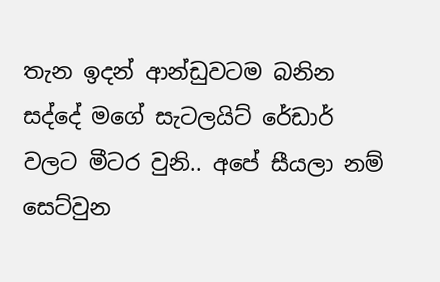තැන ඉදන් ආන්ඩුවටම බනින සද්දේ මගේ සැටලයිට් රේඩාර් වලට මීටර වුනි.. අපේ සීයලා නම් සෙට්වුන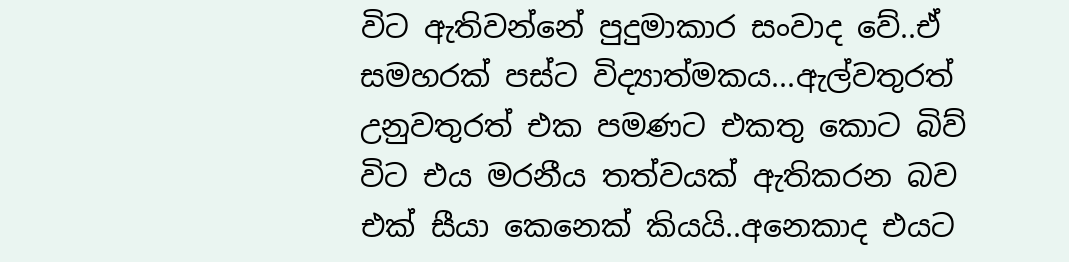විට ඇතිවන්නේ පුදුමාකාර සංවාද වේ..ඒ සමහරක් පස්ට විද්‍යාත්මකය...ඇල්වතුරත් උනුවතුරත් එක පමණට එකතු කොට බිව් විට එය මරනීය තත්වයක් ඇතිකරන බව එක් සීයා කෙනෙක් කියයි..අනෙකාද එයට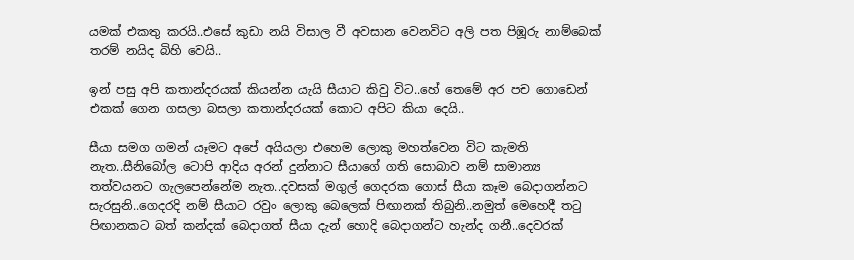යමක් එකතු කරයි..එසේ කුඩා නයි විසාල වී අවසාන වෙනවිට අලි පත පිඹූරු නාම්බෙක් තරම් නයිද බිහි වෙයි..

ඉන් පසු අපි කතාන්දරයක් කියන්න යැයි සීයාට කිවු විට..හේ තෙමේ අර පච ගොඩෙන් එකක් ගෙන ගසලා බසලා කතාන්දරයක් කොට අපිට කියා දෙයි..

සීයා සමග ගමන් යෑමට අපේ අයියලා එහෙම ලොකු මහත්වෙන විට කැමති නැත..සීනිබෝල ටොපි ආදිය අරන් දුන්නාට සීයාගේ ගති සොබාව නම් සාමාන්‍ය තත්වයනට ගැලපෙන්නේම නැත..දවසක් මගුල් ගෙදරක ගොස් සීයා කෑම බෙදාගන්නට සැරසුනි..ගෙදරදි නම් සීයාට රවුං ලොකු බෙලෙක් පිඟානක් තිබුනි..නමුත් මෙහෙදී තටු පිඟානකට බත් කන්දක් බෙදාගත් සීයා දැන් හොදි බෙදාගන්ට හැන්ද ගනී..දෙවරක්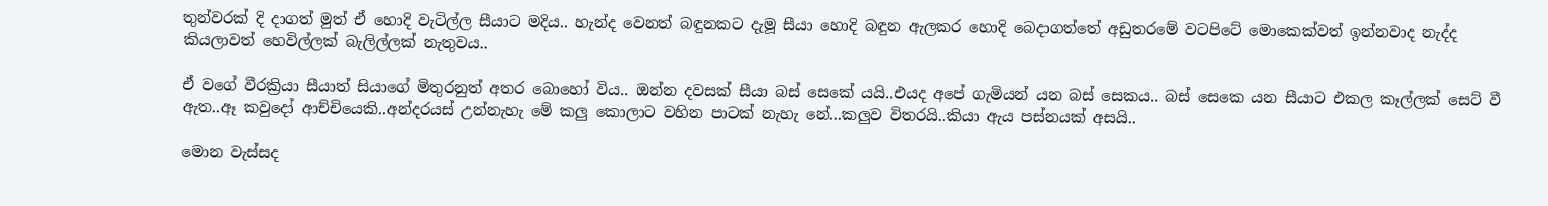තුන්වරක් දි දාගත් මුත් ඒ හොදි වැටිල්ල සීයාට මදිය.. හැන්ද වෙනත් බඳුනකට දැමූ සීයා හොදි බඳුන ඇලකර හොදි බෙදාගත්තේ අඩුතරමේ වටපිටේ මොකෙක්වත් ඉන්නවාද නැද්ද කියලාවත් හෙවිල්ලක් බැලිල්ලක් නැතුවය..

ඒ වගේ වීරක්‍රියා සීයාත් සියාගේ මිතුරනුත් අතර බොහෝ විය.. ඔන්න දවසක් සීයා බස් සෙකේ යයි..එයද අපේ ගැමියන් යන බස් සෙකය.. බස් සෙකෙ යන සීයාට එකල කෑල්ලක් සෙට් වී ඇත..ඈ කවුදෝ ආච්චියෙකි..අන්දරයස් උන්නැහැ මේ කලු කොලාට වහින පාටක් නැහැ නේ...කලුව විතරයි..කියා ඇය පස්නයක් අසයි..

මොන වැස්සද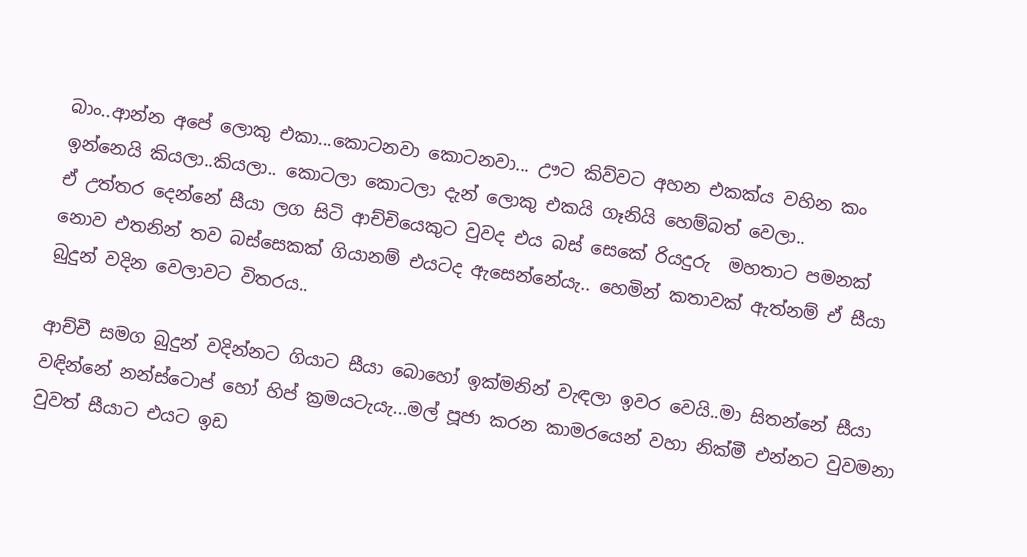බාං..ආන්න අපේ ලොකු එකා...කොටනවා කොටනවා... ඌට කිව්වට අහන එකක්ය වහින කං ඉන්නෙයි කියලා..කියලා.. කොටලා කොටලා දැන් ලොකු එකයි ගෑනියි හෙම්බත් වෙලා..
ඒ උත්තර දෙන්නේ සීයා ලග සිටි ආච්චියෙකුට වුවද එය බස් සෙකේ රියදුරු  මහතාට පමනක් නොව එතනින් තව බස්සෙකක් ගියානම් එයටද ඇසෙන්නේයැ.. හෙමින් කතාවක් ඇත්නම් ඒ සීයා බුදුන් වදින වෙලාවට විතරය..

ආච්චී සමග බුදුන් වදින්නට ගියාට සීයා බොහෝ ඉක්මනින් වැඳලා ඉවර වෙයි..මා සිතන්නේ සීයා වඳින්නේ නන්ස්ටොප් හෝ හිප් ක්‍රමයටැයැ...මල් පූජා කරන කාමරයෙන් වහා නික්මී එන්නට වුවමනා වුවත් සීයාට එයට ඉඩ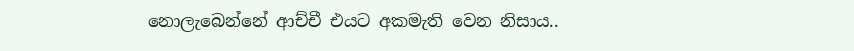නොලැබෙන්නේ ආච්චී එයට අකමැති වෙන නිසාය..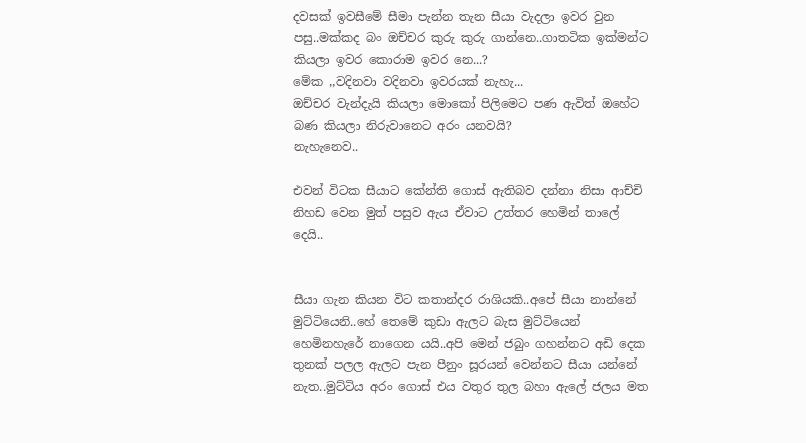දවසක් ඉවසීමේ සීමා පැන්න තැන සීයා වැදලා ඉවර වුන පසු..මක්කද බං ඔච්චර කුරු කුරු ගාන්නෙ..ගාතටික ඉක්මන්ට කියලා ඉවර කොරාම ඉවර නෙ...?
මේක ,,වදිනවා වදිනවා ඉවරයක් නැහැ...
ඔච්චර වැන්දැයි කියලා මොකෝ පිලිමෙට පණ ඇවිත් ඔහේට බණ කියලා නිරුවානෙට අරං යනවයි?
නැහැනෙව..

එවන් විටක සීයාට කේන්ති ගොස් ඇතිබව දන්නා නිසා ආච්චි නිහඩ වෙන මුත් පසුව ඇය ඒවාට උත්තර හෙමින් තාලේ දෙයි..


සීයා ගැන කියන විට කතාන්දර රාශියකි..අපේ සීයා නාන්නේ මුට්ටියෙනි..හේ තෙමේ කුඩා ඇලට බැස මුට්ටියෙන් හෙමිනහැරේ නාගෙන යයි..අපි මෙන් ජබුං ගහන්නට අඩි දෙක තුනක් පලල ඇලට පැන පීනුං සූරයන් වෙන්නට සීයා යන්නේ නැත..මුට්ටිය අරං ගොස් එය වතුර තුල බහා ඇලේ ජලය මත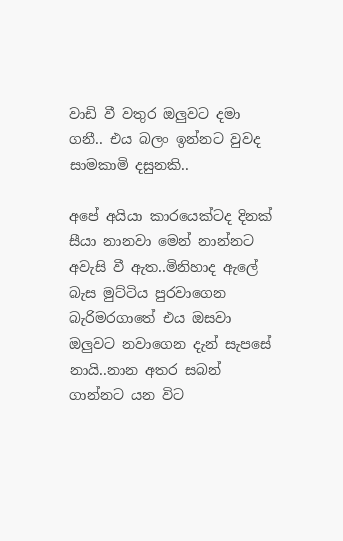වාඩි වී වතුර ඔලුවට දමා ගනී.. එය බලං ඉන්නට වුවද සාමකාමි දසුනකි..

අපේ අයියා කාරයෙක්ටද දිනක් සීයා නානවා මෙන් නාන්නට අවැසි වී ඇත..මිනිහාද ඇලේ බැස මුට්ටිය පුරවාගෙන බැරිමරගාතේ එය ඔසවා ඔලුවට නවාගෙන දැන් සැපසේ නායි..නාන අතර සබන් ගාන්නට යන විට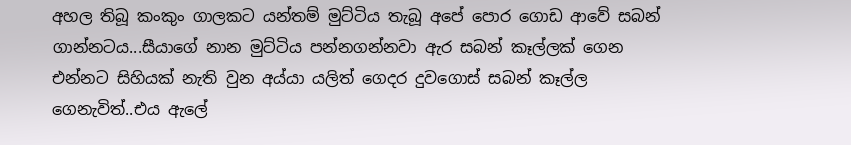අහල තිබූ කංකුං ගාලකට යන්තම් මුට්ටිය තැබූ අපේ පොර ගොඩ ආවේ සබන් ගාන්නටය...සීයාගේ නාන මුට්ටිය පන්නගන්නවා ඇර සබන් කෑල්ලක් ගෙන එන්නට සිහියක් නැති වුන අය්යා යලිත් ගෙදර දුවගොස් සබන් කෑල්ල ගෙනැවිත්..එය ඇලේ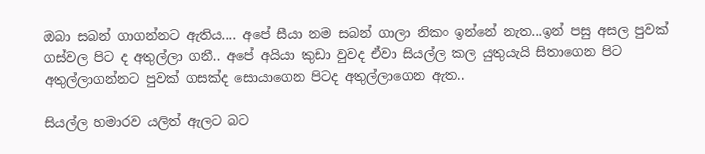ඔබා සබන් ගාගන්නට ඇතිය.... අපේ සීයා නම සබන් ගාලා නිකං ඉන්නේ නැත...ඉන් පසු අසල පුවක් ගස්වල පිට ද අතුල්ලා ගනී.. අපේ අයියා කුඩා වුවද ඒවා සියල්ල කල යුතුයැයි සිතාගෙන පිට අතුල්ලාගන්නට පුවක් ගසක්ද සොයාගෙන පිටද අතුල්ලාගෙන ඇත..

සියල්ල හමාරව යලිත් ඇලට බට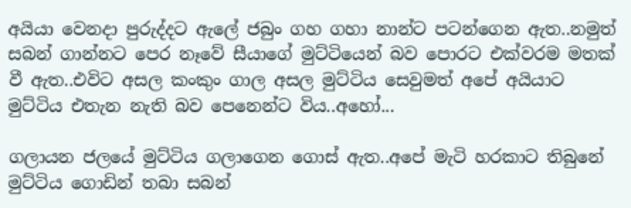අයියා වෙනදා පුරුද්දට ඇලේ ජබුං ගහ ගහා නාන්ට පටන්ගෙන ඇත..නමුත් සබන් ගාන්නට පෙර නෑවේ සීයාගේ මුට්ටියෙන් බව පොරට එක්වරම මතක් වී ඇත..එවිට අසල කංකුං ගාල අසල මුට්ටිය සෙවුමත් අපේ අයියාට මුට්ටිය එතැන නැති බව පෙනෙන්ට විය..අහෝ...

ගලායන ජලයේ මුට්ටිය ගලාගෙන ගොස් ඇත..අපේ මැටි හරකාට තිබුනේ මුට්ටිය ගොඩින් තබා සබන්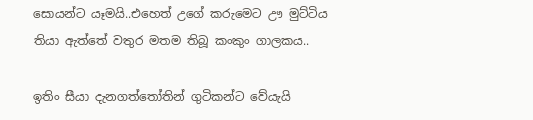සොයන්ට යෑමයි..එහෙත් උගේ කරුමෙට ඌ මුට්ටිය තියා ඇත්තේ වතුර මතම තිබූ කංකුං ගාලකය..

ඉතිං සීයා දැනගත්තෝතින් ගුටිකන්ට වේයැයි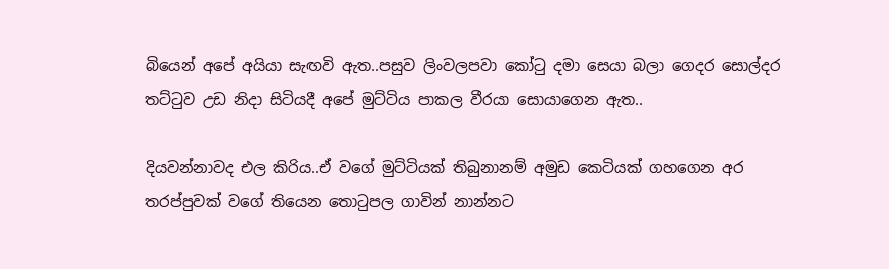බියෙන් අපේ අයියා සැඟවි ඇත..පසුව ලිංවලපවා කෝටු දමා සෙයා බලා ගෙදර සොල්දර තට්ටුව උඩ නිදා සිටියදී අපේ මුට්ටිය පාකල වීරයා සොයාගෙන ඇත..

දියවන්නාවද එල කිරිය..ඒ වගේ මුට්ටියක් තිබුනානම් අමුඩ කෙටියක් ගහගෙන අර තරප්පුවක් වගේ තියෙන තොටුපල ගාවින් නාන්නට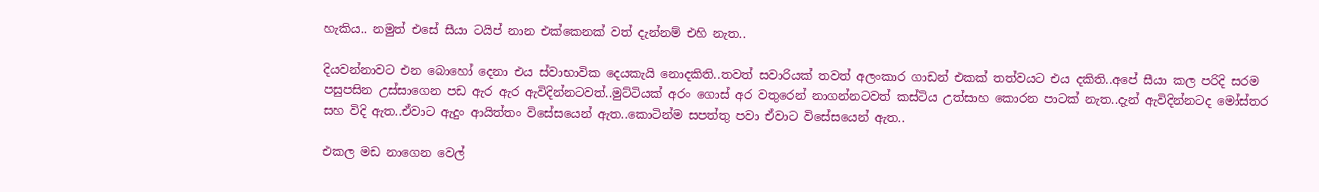හැකිය.. නමුත් එසේ සීයා ටයිප් නාන එක්කෙනක් වත් දැන්නම් එහි නැත..

දියවන්නාවට එන බොහෝ දෙනා එය ස්වාභාවික දෙයකැයි නොදකිති..තවත් සවාරියක් තවත් අලංකාර ගාඩන් එකක් තත්වයට එය දකිති..අපේ සීයා කල පරිදි සරම පසුපසින උස්සාගෙන පඩ ඇර ඇර ඇවිදින්නටවත්..මුට්ටියක් අරං ගොස් අර වතුරෙන් නාගන්නටවත් කස්ටිය උත්සාහ කොරන පාටක් නැත..දැන් ඇවිදින්නටද මෝස්තර සහ විදි ඇත..ඒවාට ඇදුං ආයිත්තං විසේසයෙන් ඇත..කොටින්ම සපත්තු පවා ඒවාට විසේසයෙන් ඇත..

එකල මඩ නාගෙන වෙල්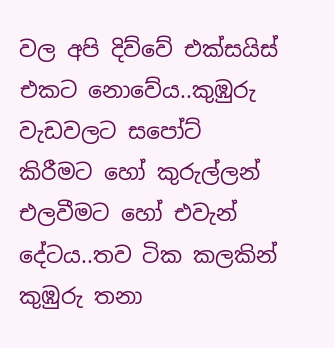වල අපි දිව්වේ එක්සයිස් එකට නොවේය..කුඹුරු වැඩවලට සපෝට් කිරීමට හෝ කුරුල්ලන් එලවීමට හෝ එවැන් දේටය..තව ටික කලකින් කුඹුරු තනා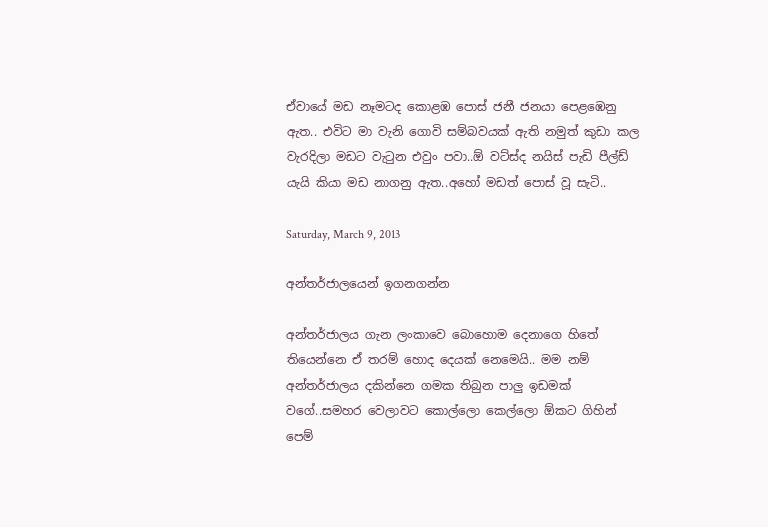ඒවායේ මඩ නෑමටද කොළඹ පොස් ජනී ජනයා පෙළඹෙනු ඇත.. එවිට මා වැනි ‍ගොවි සම්බවයක් ඇති නමුත් කුඩා කල වැරදිලා මඩට වැටුන එවුං පවා..ඕ වට්ස්ද නයිස් පැඩි පීල්ඩ් යැයි කියා මඩ නාගනු ඇත..අහෝ මඩත් පොස් වූ සැටි..

Saturday, March 9, 2013

අන්තර්ජාලයෙන් ඉගනගන්න

අන්තර්ජාලය ගැන ලංක‍ාවෙ බොහොම දෙනාගෙ හිතේ  තියෙන්නෙ ඒ තරම් හොද දෙයක් නෙමෙයි.. මම නම් අන්තර්ජාලය දකින්නෙ ගමක තිබුන පාලු ඉඩමක් වගේ..සමහර වෙලාවට කොල්ලො කෙල්ලො ඕකට ගිහින් පෙම්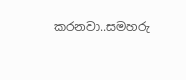කරනවා..සමහරු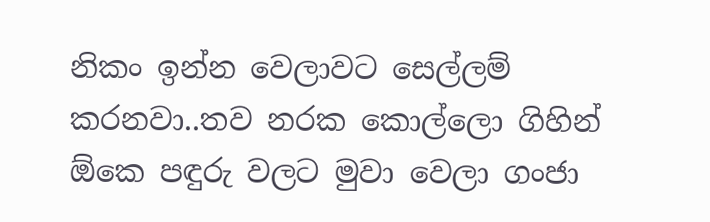නිකං ‍ඉන්න වෙලාවට සෙල්ලම් කරනවා..තව නරක කොල්ලො ගිහින් ඕකෙ පඳුරු වලට මුවා වෙලා ගංජා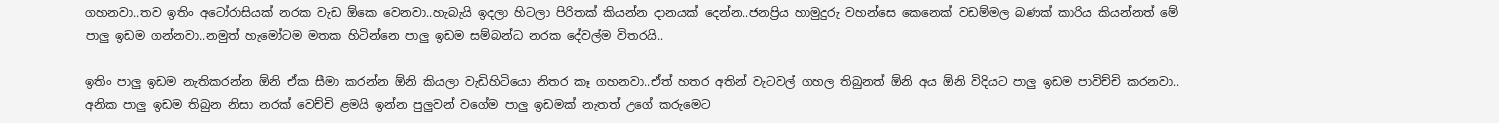ගහනවා..තව ඉතිං අටෝරාසියක් නරක වැඩ ඕකෙ වෙනවා..හැබැයි ඉදලා හිටලා පිරිතක් කියන්න දානයක් දෙන්න..ජනප්‍රිය හාමුදුරු වහන්සෙ කෙනෙක් වඩම්මල බණක් කාරිය කියන්නත් මේ පාලු ඉඩම ගන්නවා..නමුත් හැමෝටම මතක හිටින්නෙ පාලු ඉඩම සම්බන්ධ නරක දේවල්ම විතරයි..

ඉතිං පාලු ඉඩම නැතිකරන්න ඕනි ඒක සීමා කරන්න ඕනි කියලා වැඩිහිටියො නිතර කෑ ගහනවා..ඒත් හතර අතින් වැටවල් ගහල තිබුනත් ඕනි අය ඕනි විදියට පාලු ඉඩම පාවිච්චි කරනවා.. අනික පාලු ඉඩම තිබුන නිසා නරක් වෙච්චි ළමයි ඉන්න පුලුවන් වගේම පාලු ඉඩමක් නැතත් උගේ කරුමෙට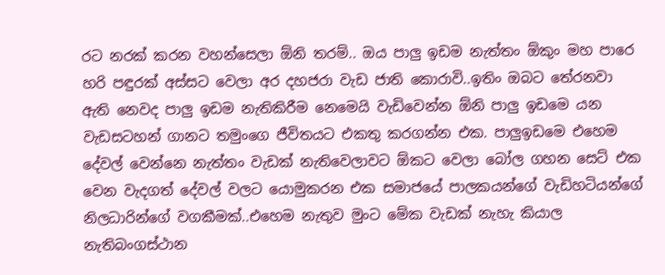රට නරක් කරන වහන්සෙලා ඕනි තරම්.. ඔය පාලු ඉඩම නැත්තං ඕකුං මහ පාරෙ හරි පඳුරක් අස්සට වෙලා අර දහජරා වැඩ ජාති කොරාවි..ඉතිං ඔබට තේරනවා ඇති නෙවද පාලු ඉඩම නැතිකිරීම නෙමෙයි වැඩිවෙන්න ඕනි පාලු ඉඩමෙ යන වැඩසටහන් ගානට තමුංගෙ ජීවිතයට එකතු කරගන්න එක. පාලුඉඩමෙ එහෙම දේවල් වෙන්නෙ නැත්තං වැඩක් නැතිවෙලාවට ඕකට වෙලා බෝල ගහන සෙට් එක වෙන වැදගත් ‍දේවල් වලට යොමුකරන එක සමාජයේ පාලකයන්ගේ වැඩිහටියන්ගේ නිලධාරින්ගේ වගකීමක්..එහෙම නැතුව මුංට මේක වැඩක් නැහැ කියාල නැතිබංගස්ථාන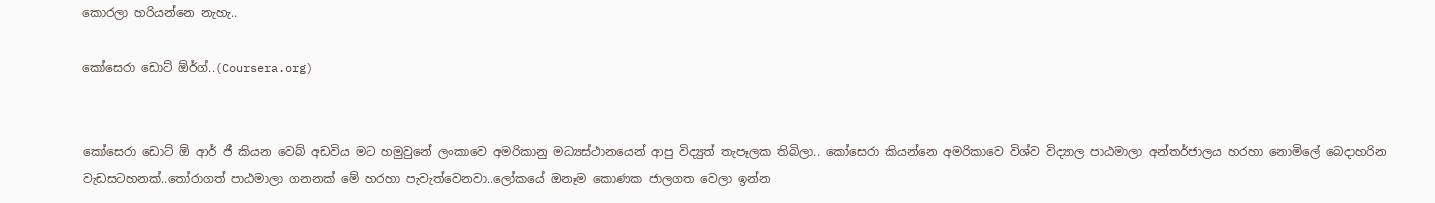කොරලා හරියන්නෙ නැහැ..

කෝසෙරා ඩොට් ඕර්ග්..(Coursera.org)


කෝසෙරා ඩොට් ඕ ආර් ජී කියන වෙබ් අඩවිය මට හමු‍වුනේ ලංකාවෙ අමරිකානු මධ්‍යස්ථානයෙන් ආපු විද්‍යුත් තැපෑලක තිබිලා.. කෝසෙරා කියන්නෙ අමරිකාවෙ විශ්ව විද්‍යාල පාඨමාලා අන්තර්ජාලය හරහා නොමිලේ බෙදාහරින වැඩසටහනක්..තෝරාගත් පාඨමාලා ගනනක් මේ හරහා පැවැත්වෙනවා..ලෝකයේ ඔනෑම කොණක ජාලගත වෙලා ඉන්න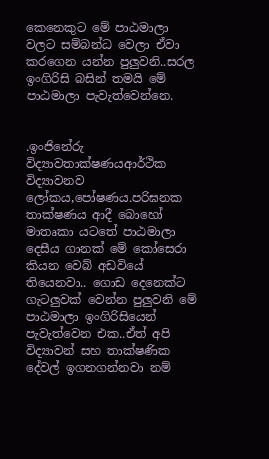කෙනෙකුට මේ පාඨමාලා වලට සම්බන්ධ වෙලා ඒවා කරගෙන යන්න පුලුවනි..සරල ඉංගිරිසි බසින් තමයි මේ පාඨමාලා පැවැත්වෙන්නෙ.


.ඉංජිනේරු විද්‍යාවතාක්ෂණයආර්ථික විද්‍යාවනව ලෝකය,පෝෂණය.පරිඝනක තාක්ෂණය ආදී බොහෝ මාතෘකා යටතේ පාඨමාලා දෙසීය ගානක් මේ කෝසෙරා කියන වෙබ් අඩවියේ තියෙනවා.. ගොඩ දෙනෙක්ට ගැටලුවක් වෙන්න පුලුවනි මේ පාඨමාලා ඉංගිරිසියෙන් පැවැත්වෙන එක..ඒත් අපි විද්‍යාවන් සහ තාක්ෂණික දේවල් ඉගනගන්නවා නම්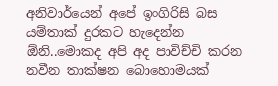අනිවාර්යෙන් අපේ ඉංගිරිසි බස යම්තාක් දුරකට හැදෙන්න ඕනි..මොකද අපි අද පාවිච්චි කරන නවීන තාක්ෂන බොහොමයක්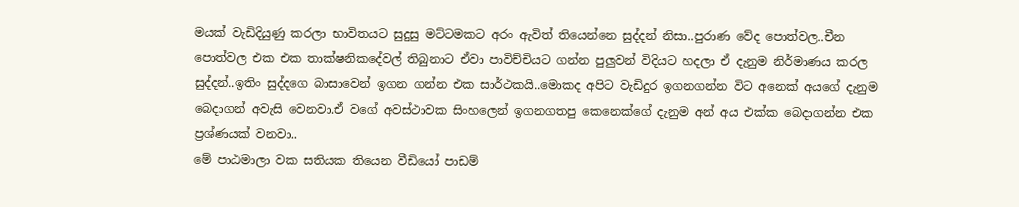මයක් වැඩිදියුණු කරලා භාවිතයට සුදුසු මට්ටමකට අරං ඇවිත් තියෙන්නෙ සුද්දන් නිසා..පුරාණ වේද පොත්වල..චීන පොත්වල එක එක තාක්ෂනික‍දේවල් තිබුනාට ඒවා පාවිච්චියට ගන්න පුලුවන් විදියට හදලා ඒ දැනුම නිර්මාණය කරල සුද්දන්..ඉතිං සුද්දගෙ බාසාවෙන් ඉගන ගන්න එක සාර්ථකයි..මොකද අපිට වැඩිදුර ඉගනගන්න විට අනෙක් අයගේ දැනුම බෙදාගන් අවැසි වෙනවා.ඒ වගේ අවස්ථාවක සිංහලෙන් ඉගනගතපු කෙනෙක්ගේ දැනුම අන් අය එක්ක බෙදාගන්න එක ප්‍රශ්ණයක් වනවා..
මේ පාඨමාලා වක සතියක තියෙන වීඩියෝ පාඩම්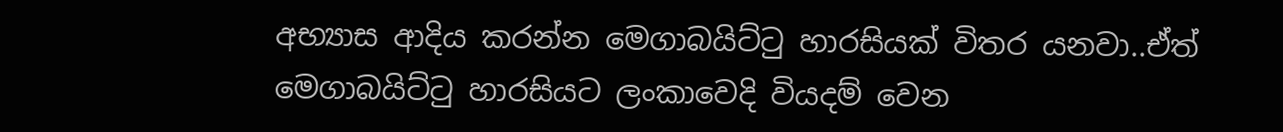අභ්‍යාස ආදිය කරන්න මෙගාබයිට්ටු හාරසියක් විතර යනවා..ඒත් මෙගාබයිට්ටු හාරසියට ලංක‍ාවෙදි වියදම් වෙන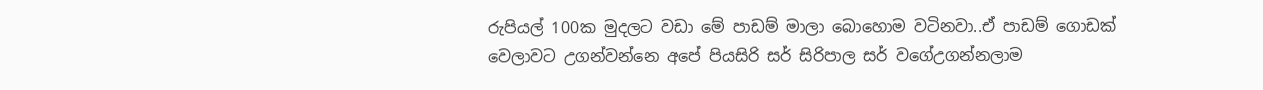රුපියල් 100ක මුදලට වඩා මේ පාඩම් මාලා බොහොම වටිනවා..ඒ පාඩම් ගොඩක් වෙලාවට උගන්වන්නෙ අපේ පියසිරි සර් සිරිපාල සර් වගේඋගන්නලාම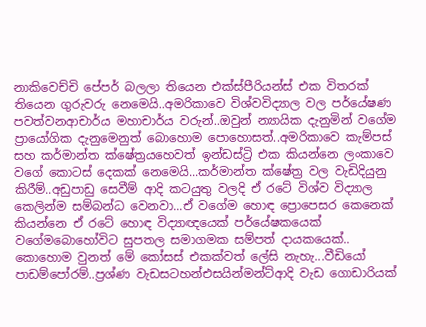නාකිවෙච්චි පේපර් බලලා තියෙන එක්ස්පීරියන්ස් එක විතරක් තියෙන ගුරුවරු නෙමෙයි..අමරිකාවෙ විශ්වවිද්‍යාල වල පර්යේෂණ පවත්වනආචාර්ය මහාචාර්ය වරුන්..ඔවුන් න්‍යායික දැනුමින් වගේම ප්‍රායෝගික දැනුමෙනුත් බොහොම පොහොසත්..අමරිකාවෙ කැම්පස් සහ කර්මාන්ත ක්ෂේත්‍රයහෙවත් ඉන්ඩස්ට්‍රි එක කියන්නෙ ලංකාවෙ වගේ ‍කොටස් දෙකක් නෙමෙයි...කර්මාන්ත ක්ෂේත්‍ර වල වැඩිදියුනු කිරීම්..අඩුපාඩු සෙවීම් ආදි කටයුතු වලදි ඒ රටේ විශ්ව විද්‍යාල කෙලින්ම සම්බන්ධ වෙනවා...ඒ වගේම හොඳ ප්‍රොපෙසර කෙනෙක් කියන්නෙ ඒ රටේ හොඳ විද්‍යාඥයෙක් පර්යේෂකයෙක් වගේමබොහෝවිට සුපතල සමාගමක සම්පත් දායකයෙක්..  කොහොම වුනත් මේ කෝසස් එකක්වත් ලේසි නැහැ...වීඩියෝ පාඩම්පෝරම්..ප්‍රශ්ණ වැඩසටහන්එසයින්මන්ට්ආදි වැඩ ගොඩාරියක්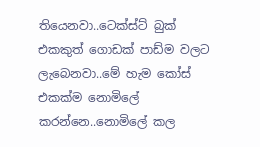තියෙනවා..ටෙක්ස්ට් බුක් එකකුත් ගොඩක් පාඩ්ම වලට ලැබෙනවා..මේ හැම කෝස් එකක්ම නොමිලේ කරන්නෙ..නොමිලේ කල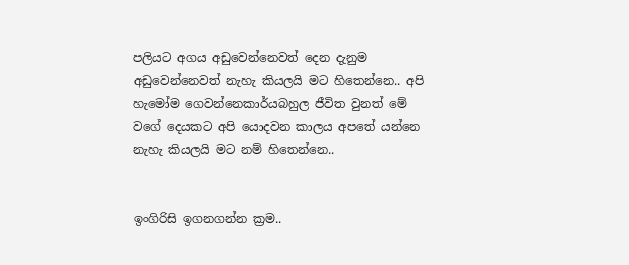පලියට අගය අඩුවෙන්නෙවත් දෙන දැනුම අඩුවෙන්නෙවත් නැහැ කියලයි මට හිතෙන්නෙ.. අපි හැමෝම ගෙවන්නෙකාර්යබහුල ජීවිත වුනත් මේ වගේ දෙයකට අපි යොදවන කාලය අපතේ යන්නෙ නැහැ කියලයි මට නම් හිතෙන්නෙ..


ඉංගිරිසි ඉගනගන්න ක්‍රම..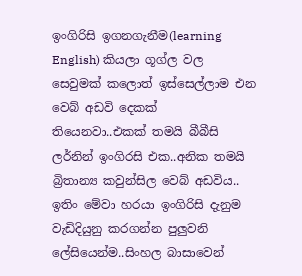ඉංගිරිසි ඉගනගැනීම(learning English) කියලා ගූග්ල වල සෙවුමක් කලොත් ඉස්සෙල්ලාම එන වෙබ් අඩවි දෙකක් තියෙනවා..එකක් තමයි බීබීසි ලර්නින් ඉංගිරසි එක..අනික තමයි බ්‍රිතාන්‍ය කවුන්සිල වෙබ් අඩවිය.. ඉතිං මේවා හරයා ඉංගිරිසි දැනුම වැඩිදියුනු කරගන්න පුලුවනි ලේසියෙන්ම..සිංහල බාසාවෙන්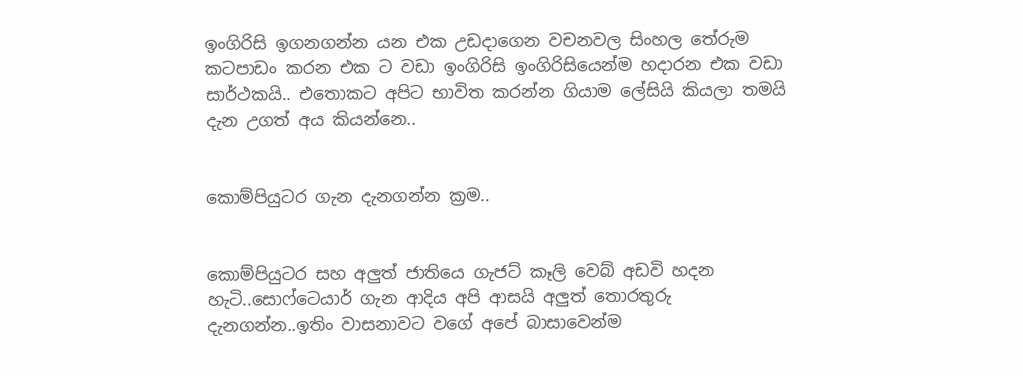ඉංගිරිසි ඉගනගන්න යන එක උඩදාගෙන වචනවල සිංහල ‍තේරුම කටපාඩං කරන එක ට වඩා ඉංගිරිසි ඉංගිරිසියෙන්ම හදාරන එක වඩා සාර්ථකයි.. එත‍ොකට අපිට භාවිත කරන්න ගියාම ලේසියි කියලා තමයි දැන උගත් අය කියන්නෙ..


කොම්පියුටර ගැන දැනගන්න ක්‍රම..


කොම්පියුටර සහ අලුත් ජාතියෙ ගැජට් කෑලි වෙබ් අඩවි හදන හැටි..සොෆ්ටෙයාර් ගැන ආදිය අපි ආසයි අලුත් තොරතුරු දැනගන්න..ඉතිං වාසනාවට වගේ අපේ බාසාවෙන්ම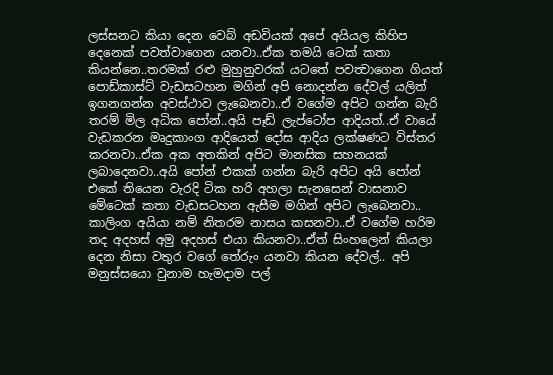ලස්සනට කියා දෙන වෙබ් අඩවියක් අපේ අයියල කිහිප දෙනෙක් පවත්වාගෙන යනවා..ඒක තමයි ටෙක් කතා කියන්නෙ..තරමක් රළු මුහුනුවරක් යටතේ පවත්‍වාගෙන ගියත්  පොඩ්කාස්ට් වැඩසටහන මගින් අපි නොදන්න දේවල් යලිත් ඉගනගන්න අවස්ථාව ලැබෙනවා..ඒ වගේම අපිට ගන්න බැරි තරම් මිල අධික පෝන්..අයි පෑඩ් ලැප්ටෝප ආදියත්..ඒ වායේ වැඩකරන මෘදුකාංග ආදියෙත් දෝස ආදිය ලක්ෂණට විස්තර කරනවා..ඒක අක අතකින් අපිට මානසික සහනයක් ලබාදෙනවා..අයි පෝන් එකක් ගන්න බැරි අපිට අයි පෝන් එකේ තියෙන වැරදි ටික හරි අහලා සැනසෙන් වාසනාව මේටෙක් කතා වැඩසටහන ඇසීම මගින් අපිට ලැබෙනවා.. කාලිංග අයියා නම් නිතරම නාසය කසනවා..ඒ වගේම හරිම තද අදහස් අමු අදහස් එයා කියනවා..ඒත් සිංහලෙන් කියලා දෙන නිසා වතුර වගේ තේරුං යනවා කියන දේවල්.. අපි මනුස්සයො වුනාම ‍හැමදාම පල්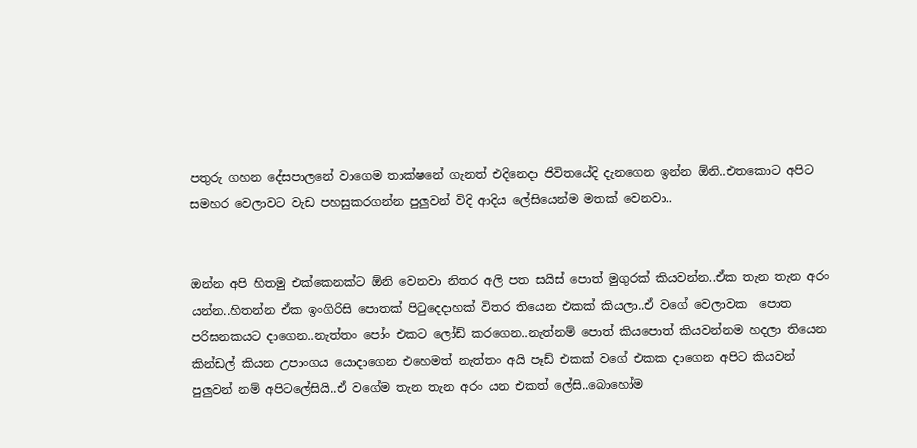පතුරු ගහන දේසපාලනේ වාගෙම තාක්ෂනේ ගැනත් එදිනෙදා ජිවිතයේදි දැනගෙන ඉන්න ඕනි..එ‍තකොට අපිට සමහර වෙලාවට වැඩ පහසුකරගන්න පුලුවන් විදි ආදිය ලේසියෙන්ම මතක් වෙනවා..


ඔන්න අපි හිතමු එක්කෙනක්ට ඕනි වෙනවා නිතර අලි පත සයිස් පොත් මුගුරක් කියවන්න..ඒක තැන තැන අරං යන්න..හිතන්න ඒක ඉංගිරිසි පොතක් පිටුදෙදාහක් විතර තියෙන එකක් කියලා..ඒ වගේ වෙලාවක  පොත පරිඝනකයට දාගෙන..නැත්තං පෝං එකට ලෝඩ් කරගෙන..නැත්නම් පොත් කියපොත් කියවන්නම හදලා තියෙන කින්ඩල් කියන උපාංගය යොදාගෙන එහෙමත් නැත්තං අයි පෑඩ් එකක් වගේ එකක දාගෙන අපිට කියවන් පුලුවන් නම් අපිටලේසියි..ඒ වගේම තැන තැන අරං යන එකත් ලේසි..බොහෝම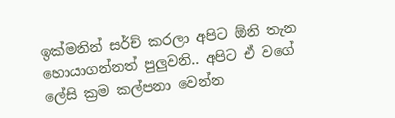ඉක්මනින් සර්ච් කරලා අපිට ඕනි තැන හොයාගන්නත් පුලුවනි.. අපිට ඒ වගේ ලේසි ක්‍රම කල්පනා වෙන්න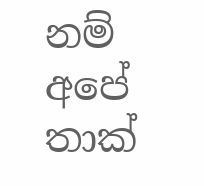නම් අපේ තාක්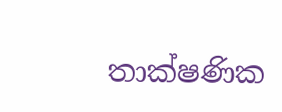තාක්ෂණික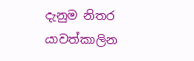දැනුම නිතර යාවත්කාලින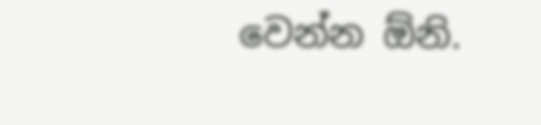වෙන්න ඕනි.